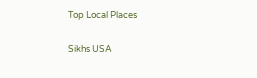Top Local Places

Sikhs USA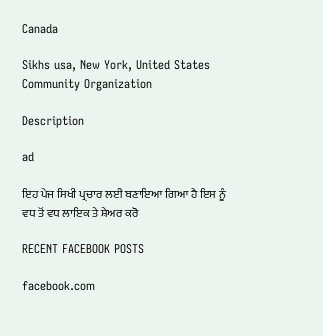Canada

Sikhs usa, New York, United States
Community Organization

Description

ad

ਇਹ ਪੇਜ ਸਿਖੀ ਪ੍ਰਚਾਰ ਲਈ ਬਣਾਇਆ ਗਿਆ ਹੈ ਇਸ ਨੂੰ ਵਧ ਤੋਂ ਵਧ ਲਾਇਕ ਤੇ ਸ਼ੇਅਰ ਕਰੋ

RECENT FACEBOOK POSTS

facebook.com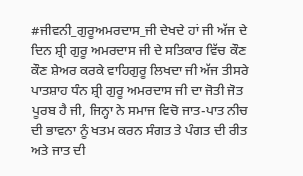#ਜੀਵਨੀ_ਗੁਰੂਅਮਰਦਾਸ_ਜੀ ਦੇਖਦੇ ਹਾਂ ਜੀ ਅੱਜ ਦੇ ਦਿਨ ਸ਼੍ਰੀ ਗੁਰੂ ਅਮਰਦਾਸ ਜੀ ਦੇ ਸਤਿਕਾਰ ਵਿੱਚ ਕੌਣ ਕੌਣ ਸ਼ੇਅਰ ਕਰਕੇ ਵਾਹਿਗੁਰੂ ਲਿਖਦਾ ਜੀ ਅੱਜ ਤੀਸਰੇ ਪਾਤਸ਼ਾਹ ਧੰਨ ਸ਼੍ਰੀ ਗੁਰੂ ਅਮਰਦਾਸ ਜੀ ਦਾ ਜੋਤੀ ਜੋਤ ਪੂਰਬ ਹੈ ਜੀ, ਜਿਨ੍ਹਾ ਨੇ ਸਮਾਜ ਵਿਚੋ ਜਾਤ-ਪਾਤ ਨੀਚ ਦੀ ਭਾਵਨਾ ਨੂੰ ਖਤਮ ਕਰਨ ਸੰਗਤ ਤੇ ਪੰਗਤ ਦੀ ਰੀਤ ਅਤੇ ਜਾਤ ਦੀ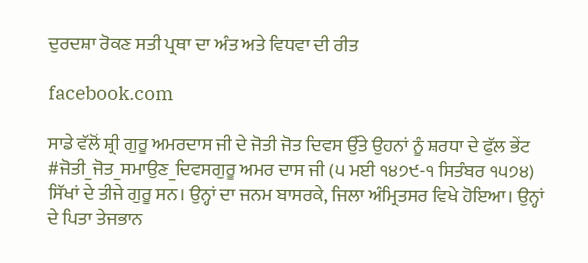ਦੁਰਦਸ਼ਾ ਰੋਕਣ ਸਤੀ ਪ੍ਰਥਾ ਦਾ ਅੰਤ ਅਤੇ ਵਿਧਵਾ ਦੀ ਰੀਤ

facebook.com

ਸਾਡੇ ਵੱਲੋਂ ਸ਼੍ਰੀ ਗੁਰੂ ਅਮਰਦਾਸ ਜੀ ਦੇ ਜੋਤੀ ਜੋਤ ਦਿਵਸ ਉੱਤੇ ਉਹਨਾਂ ਨੂੰ ਸ਼ਰਧਾ ਦੇ ਫੁੱਲ ਭੇਂਟ #ਜੋਤੀ_ਜੋਤ_ਸਮਾਉਣ_ਦਿਵਸਗੁਰੂ ਅਮਰ ਦਾਸ ਜੀ (੫ ਮਈ ੧੪੭੯-੧ ਸਿਤੰਬਰ ੧੫੭੪) ਸਿੱਖਾਂ ਦੇ ਤੀਜੇ ਗੁਰੂ ਸਨ। ਉਨ੍ਹਾਂ ਦਾ ਜਨਮ ਬਾਸਰਕੇ, ਜਿਲਾ ਅੰਮ੍ਰਿਤਸਰ ਵਿਖੇ ਹੋਇਆ। ਉਨ੍ਹਾਂ ਦੇ ਪਿਤਾ ਤੇਜਭਾਨ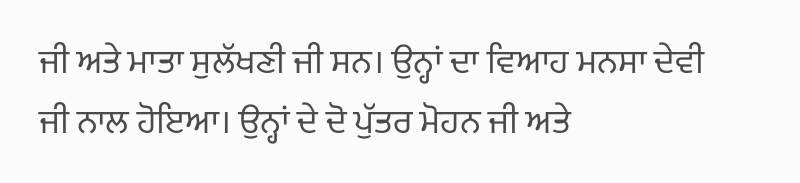ਜੀ ਅਤੇ ਮਾਤਾ ਸੁਲੱਖਣੀ ਜੀ ਸਨ। ਉਨ੍ਹਾਂ ਦਾ ਵਿਆਹ ਮਨਸਾ ਦੇਵੀ ਜੀ ਨਾਲ ਹੋਇਆ। ਉਨ੍ਹਾਂ ਦੇ ਦੋ ਪੁੱਤਰ ਮੋਹਨ ਜੀ ਅਤੇ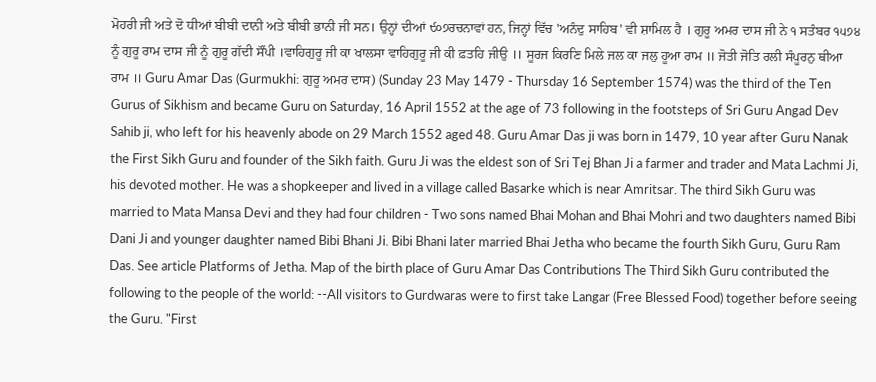ਮੋਹਰੀ ਜੀ ਅਤੇ ਦੋ ਧੀਆਂ ਬੀਬੀ ਦਾਨੀ ਅਤੇ ਬੀਬੀ ਭਾਨੀ ਜੀ ਸਨ। ਉਨ੍ਹਾਂ ਦੀਆਂ ੯੦੭ਰਚਨਾਵਾਂ ਹਨ, ਜਿਨ੍ਹਾਂ ਵਿੱਚ 'ਅਨੰਦੁ ਸਾਹਿਬ' ਵੀ ਸ਼ਾਮਿਲ ਹੈ । ਗੁਰੂ ਅਮਰ ਦਾਸ ਜੀ ਨੇ ੧ ਸਤੰਬਰ ੧੫੭੪ ਨੂੰ ਗੁਰੂ ਰਾਮ ਦਾਸ ਜੀ ਨੂੰ ਗੁਰੂ ਗੱਦੀ ਸੌਂਪੀ ।ਵਾਹਿਗੁਰੂ ਜੀ ਕਾ ਖਾਲਸਾ ਵਾਹਿਗੁਰੂ ਜੀ ਕੀ ਫ਼ਤਹਿ ਜੀਉ ।। ਸੂਰਜ ਕਿਰਣਿ ਮਿਲੇ ਜਲ ਕਾ ਜਲੁ ਹੂਆ ਰਾਮ ॥ ਜੋਤੀ ਜੋਤਿ ਰਲੀ ਸੰਪੂਰਨੁ ਥੀਆ ਰਾਮ ॥ Guru Amar Das (Gurmukhi: ਗੁਰੂ ਅਮਰ ਦਾਸ) (Sunday 23 May 1479 - Thursday 16 September 1574) was the third of the Ten Gurus of Sikhism and became Guru on Saturday, 16 April 1552 at the age of 73 following in the footsteps of Sri Guru Angad Dev Sahib ji, who left for his heavenly abode on 29 March 1552 aged 48. Guru Amar Das ji was born in 1479, 10 year after Guru Nanak the First Sikh Guru and founder of the Sikh faith. Guru Ji was the eldest son of Sri Tej Bhan Ji a farmer and trader and Mata Lachmi Ji, his devoted mother. He was a shopkeeper and lived in a village called Basarke which is near Amritsar. The third Sikh Guru was married to Mata Mansa Devi and they had four children - Two sons named Bhai Mohan and Bhai Mohri and two daughters named Bibi Dani Ji and younger daughter named Bibi Bhani Ji. Bibi Bhani later married Bhai Jetha who became the fourth Sikh Guru, Guru Ram Das. See article Platforms of Jetha. Map of the birth place of Guru Amar Das Contributions The Third Sikh Guru contributed the following to the people of the world: --All visitors to Gurdwaras were to first take Langar (Free Blessed Food) together before seeing the Guru. "First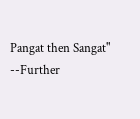Pangat then Sangat" --Further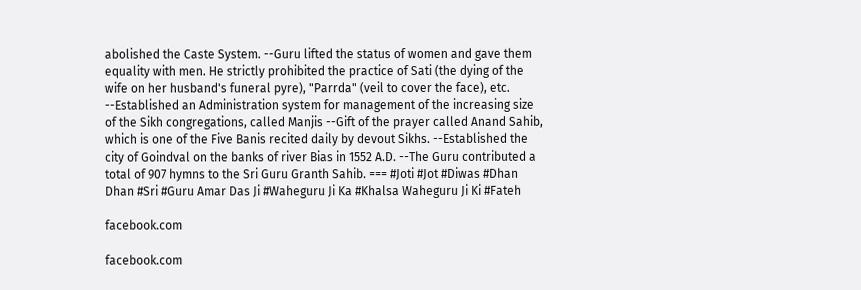abolished the Caste System. --Guru lifted the status of women and gave them equality with men. He strictly prohibited the practice of Sati (the dying of the wife on her husband's funeral pyre), "Parrda" (veil to cover the face), etc. --Established an Administration system for management of the increasing size of the Sikh congregations, called Manjis --Gift of the prayer called Anand Sahib, which is one of the Five Banis recited daily by devout Sikhs. --Established the city of Goindval on the banks of river Bias in 1552 A.D. --The Guru contributed a total of 907 hymns to the Sri Guru Granth Sahib. === #Joti #Jot #Diwas #Dhan Dhan #Sri #Guru Amar Das Ji #Waheguru Ji Ka #Khalsa Waheguru Ji Ki #Fateh

facebook.com

facebook.com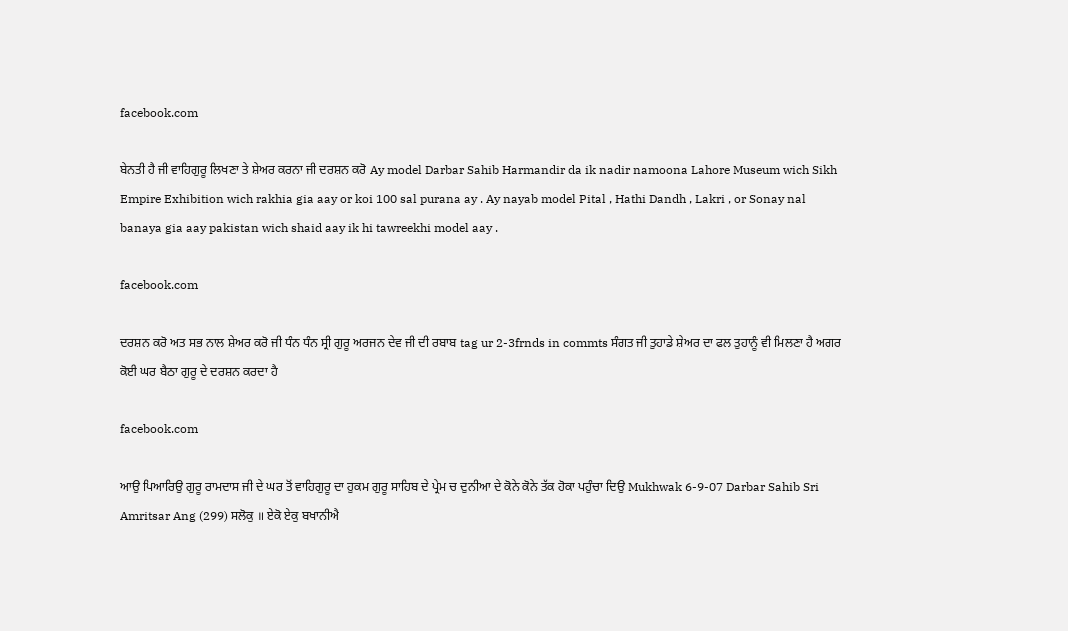facebook.com

ਬੇਨਤੀ ਹੈ ਜੀ ਵਾਹਿਗੁਰੂ ਲਿਖਣਾ ਤੇ ਸ਼ੇਅਰ ਕਰਨਾ ਜੀ ਦਰਸ਼ਨ ਕਰੋ Ay model Darbar Sahib Harmandir da ik nadir namoona Lahore Museum wich Sikh Empire Exhibition wich rakhia gia aay or koi 100 sal purana ay . Ay nayab model Pital , Hathi Dandh , Lakri , or Sonay nal banaya gia aay pakistan wich shaid aay ik hi tawreekhi model aay .

facebook.com

ਦਰਸ਼ਨ ਕਰੋ ਅਤ ਸਭ ਨਾਲ ਸ਼ੇਅਰ ਕਰੋ ਜੀ ਧੰਨ ਧੰਨ ਸ੍ਰੀ ਗੁਰੂ ਅਰਜਨ ਦੇਵ ਜੀ ਦੀ ਰਬਾਬ tag ur 2-3frnds in commts ਸੰਗਤ ਜੀ ਤੁਹਾਡੇ ਸ਼ੇਅਰ ਦਾ ਫਲ ਤੁਹਾਨੂੰ ਵੀ ਮਿਲਣਾ ਹੈ ਅਗਰ ਕੋਈ ਘਰ ਬੈਠਾ ਗੁਰੂ ਦੇ ਦਰਸ਼ਨ ਕਰਦਾ ਹੈ

facebook.com

ਆਉ ਪਿਆਰਿਉ ਗੁਰੂ ਰਾਮਦਾਸ ਜੀ ਦੇ ਘਰ ਤੋਂ ਵਾਹਿਗੁਰੂ ਦਾ ਹੁਕਮ ਗੁਰੂ ਸਾਹਿਬ ਦੇ ਪ੍ਰੇਮ ਚ ਦੁਨੀਆ ਦੇ ਕੋਨੇ ਕੋਨੇ ਤੱਕ ਹੋਕਾ ਪਹੁੰਚਾ ਦਿਉ Mukhwak 6-9-07 Darbar Sahib Sri Amritsar Ang (299) ਸਲੋਕੁ ॥ ਏਕੋ ਏਕੁ ਬਖਾਨੀਐ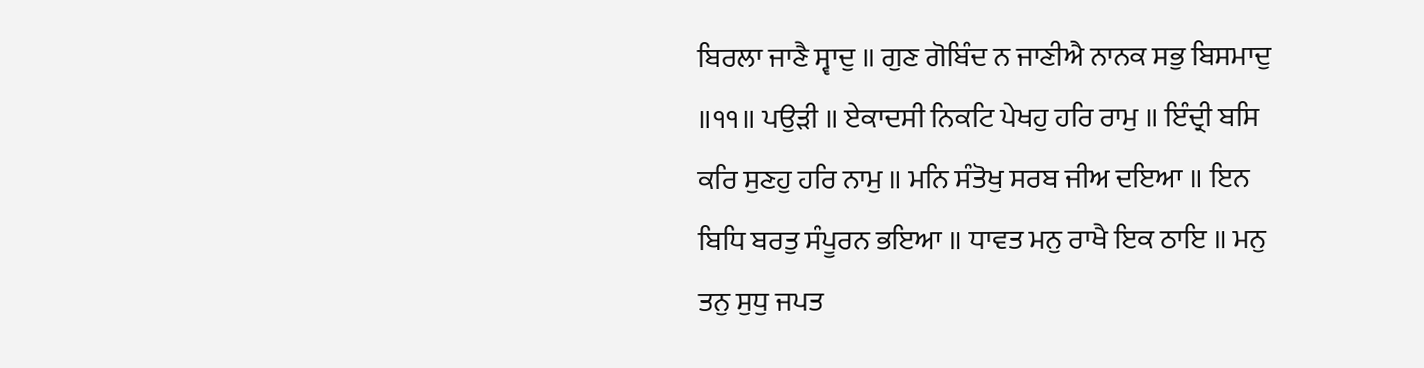ਬਿਰਲਾ ਜਾਣੈ ਸ੍ਵਾਦੁ ॥ ਗੁਣ ਗੋਬਿੰਦ ਨ ਜਾਣੀਐ ਨਾਨਕ ਸਭੁ ਬਿਸਮਾਦੁ ॥੧੧॥ ਪਉੜੀ ॥ ਏਕਾਦਸੀ ਨਿਕਟਿ ਪੇਖਹੁ ਹਰਿ ਰਾਮੁ ॥ ਇੰਦ੍ਰੀ ਬਸਿ ਕਰਿ ਸੁਣਹੁ ਹਰਿ ਨਾਮੁ ॥ ਮਨਿ ਸੰਤੋਖੁ ਸਰਬ ਜੀਅ ਦਇਆ ॥ ਇਨ ਬਿਧਿ ਬਰਤੁ ਸੰਪੂਰਨ ਭਇਆ ॥ ਧਾਵਤ ਮਨੁ ਰਾਖੈ ਇਕ ਠਾਇ ॥ ਮਨੁ ਤਨੁ ਸੁਧੁ ਜਪਤ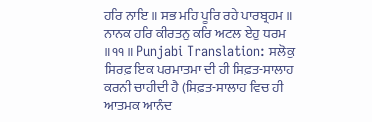ਹਰਿ ਨਾਇ ॥ ਸਭ ਮਹਿ ਪੂਰਿ ਰਹੇ ਪਾਰਬ੍ਰਹਮ ॥ ਨਾਨਕ ਹਰਿ ਕੀਰਤਨੁ ਕਰਿ ਅਟਲ ਏਹੁ ਧਰਮ ॥੧੧॥ Punjabi Translation: ਸਲੋਕੁ ਸਿਰਫ਼ ਇਕ ਪਰਮਾਤਮਾ ਦੀ ਹੀ ਸਿਫ਼ਤ-ਸਾਲਾਹ ਕਰਨੀ ਚਾਹੀਦੀ ਹੈ (ਸਿਫ਼ਤ-ਸਾਲਾਹ ਵਿਚ ਹੀ ਆਤਮਕ ਆਨੰਦ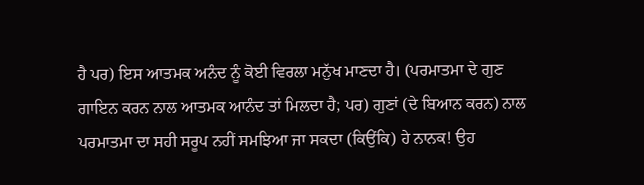ਹੈ ਪਰ) ਇਸ ਆਤਮਕ ਅਨੰਦ ਨੂੰ ਕੋਈ ਵਿਰਲਾ ਮਨੁੱਖ ਮਾਣਦਾ ਹੈ। (ਪਰਮਾਤਮਾ ਦੇ ਗੁਣ ਗਾਇਨ ਕਰਨ ਨਾਲ ਆਤਮਕ ਆਨੰਦ ਤਾਂ ਮਿਲਦਾ ਹੈ; ਪਰ) ਗੁਣਾਂ (ਦੇ ਬਿਆਨ ਕਰਨ) ਨਾਲ ਪਰਮਾਤਮਾ ਦਾ ਸਹੀ ਸਰੂਪ ਨਹੀਂ ਸਮਝਿਆ ਜਾ ਸਕਦਾ (ਕਿਉਂਕਿ) ਹੇ ਨਾਨਕ! ਉਹ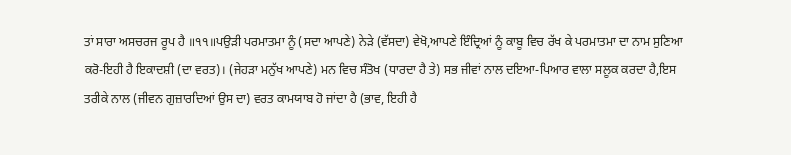ਤਾਂ ਸਾਰਾ ਅਸਚਰਜ ਰੂਪ ਹੈ ॥੧੧॥ਪਉੜੀ ਪਰਮਾਤਮਾ ਨੂੰ (ਸਦਾ ਆਪਣੇ) ਨੇੜੇ (ਵੱਸਦਾ) ਵੇਖੋ,ਆਪਣੇ ਇੰਦ੍ਰਿਆਂ ਨੂੰ ਕਾਬੂ ਵਿਚ ਰੱਖ ਕੇ ਪਰਮਾਤਮਾ ਦਾ ਨਾਮ ਸੁਣਿਆ ਕਰੋ-ਇਹੀ ਹੈ ਇਕਾਦਸ਼ੀ (ਦਾ ਵਰਤ)। (ਜੇਹੜਾ ਮਨੁੱਖ ਆਪਣੇ) ਮਨ ਵਿਚ ਸੰਤੋਖ (ਧਾਰਦਾ ਹੈ ਤੇ) ਸਭ ਜੀਵਾਂ ਨਾਲ ਦਇਆ-ਪਿਆਰ ਵਾਲਾ ਸਲੂਕ ਕਰਦਾ ਹੈ,ਇਸ ਤਰੀਕੇ ਨਾਲ (ਜੀਵਨ ਗੁਜ਼ਾਰਦਿਆਂ ਉਸ ਦਾ) ਵਰਤ ਕਾਮਯਾਬ ਹੋ ਜਾਂਦਾ ਹੈ (ਭਾਵ, ਇਹੀ ਹੈ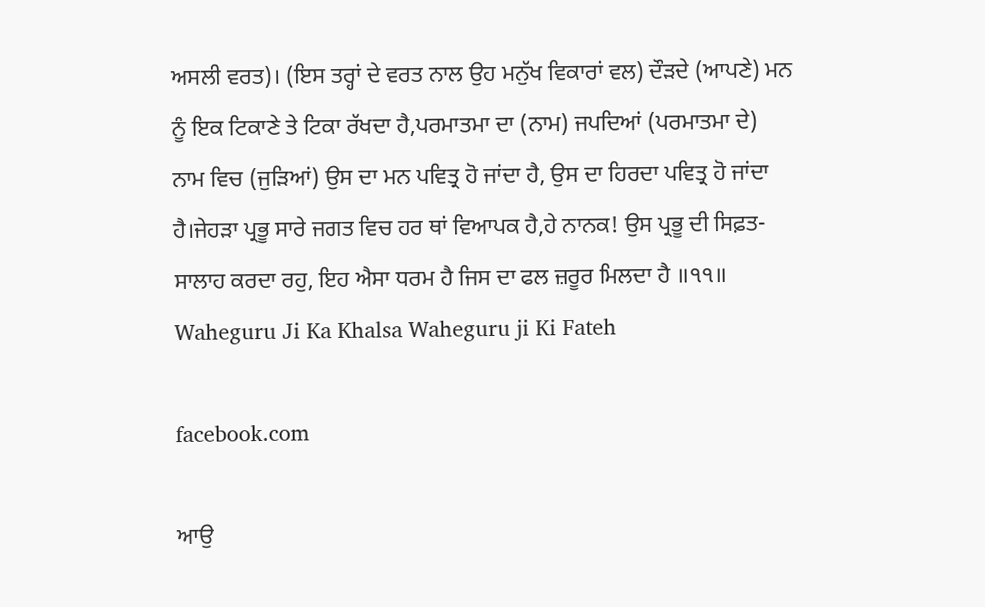ਅਸਲੀ ਵਰਤ)। (ਇਸ ਤਰ੍ਹਾਂ ਦੇ ਵਰਤ ਨਾਲ ਉਹ ਮਨੁੱਖ ਵਿਕਾਰਾਂ ਵਲ) ਦੌੜਦੇ (ਆਪਣੇ) ਮਨ ਨੂੰ ਇਕ ਟਿਕਾਣੇ ਤੇ ਟਿਕਾ ਰੱਖਦਾ ਹੈ,ਪਰਮਾਤਮਾ ਦਾ (ਨਾਮ) ਜਪਦਿਆਂ (ਪਰਮਾਤਮਾ ਦੇ) ਨਾਮ ਵਿਚ (ਜੁੜਿਆਂ) ਉਸ ਦਾ ਮਨ ਪਵਿਤ੍ਰ ਹੋ ਜਾਂਦਾ ਹੈ, ਉਸ ਦਾ ਹਿਰਦਾ ਪਵਿਤ੍ਰ ਹੋ ਜਾਂਦਾ ਹੈ।ਜੇਹੜਾ ਪ੍ਰਭੂ ਸਾਰੇ ਜਗਤ ਵਿਚ ਹਰ ਥਾਂ ਵਿਆਪਕ ਹੈ,ਹੇ ਨਾਨਕ! ਉਸ ਪ੍ਰਭੂ ਦੀ ਸਿਫ਼ਤ-ਸਾਲਾਹ ਕਰਦਾ ਰਹੁ, ਇਹ ਐਸਾ ਧਰਮ ਹੈ ਜਿਸ ਦਾ ਫਲ ਜ਼ਰੂਰ ਮਿਲਦਾ ਹੈ ॥੧੧॥ Waheguru Ji Ka Khalsa Waheguru ji Ki Fateh

facebook.com

ਆਉ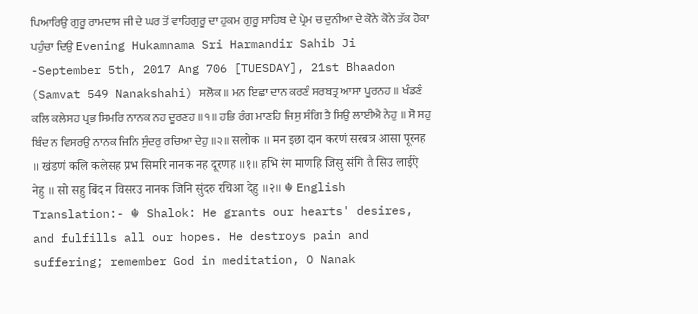ਪਿਆਰਿਉ ਗੁਰੂ ਰਾਮਦਾਸ ਜੀ ਦੇ ਘਰ ਤੋਂ ਵਾਹਿਗੁਰੂ ਦਾ ਹੁਕਮ ਗੁਰੂ ਸਾਹਿਬ ਦੇ ਪ੍ਰੇਮ ਚ ਦੁਨੀਆ ਦੇ ਕੋਨੇ ਕੋਨੇ ਤੱਕ ਹੋਕਾ ਪਹੁੰਚਾ ਦਿਉ Evening Hukamnama Sri Harmandir Sahib Ji -September 5th, 2017 Ang 706 [TUESDAY], 21st Bhaadon (Samvat 549 Nanakshahi) ਸਲੋਕ ॥ ਮਨ ਇਛਾ ਦਾਨ ਕਰਣੰ ਸਰਬਤ੍ਰ ਆਸਾ ਪੂਰਨਹ ॥ ਖੰਡਣੰ ਕਲਿ ਕਲੇਸਹ ਪ੍ਰਭ ਸਿਮਰਿ ਨਾਨਕ ਨਹ ਦੂਰਣਹ ॥੧॥ ਹਭਿ ਰੰਗ ਮਾਣਹਿ ਜਿਸੁ ਸੰਗਿ ਤੈ ਸਿਉ ਲਾਈਐ ਨੇਹੁ ॥ ਸੋ ਸਹੁ ਬਿੰਦ ਨ ਵਿਸਰਉ ਨਾਨਕ ਜਿਨਿ ਸੁੰਦਰੁ ਰਚਿਆ ਦੇਹੁ ॥੨॥ सलोक ॥ मन इछा दान करणं सरबत्र आसा पूरनह ॥ खंडणं कलि कलेसह प्रभ सिमरि नानक नह दूरणह ॥१॥ हभि रंग माणहि जिसु संगि तै सिउ लाईऐ नेहु ॥ सो सहु बिंद न विसरउ नानक जिनि सुंदरु रचिआ देहु ॥२॥ ☬ English Translation:- ☬ Shalok: He grants our hearts' desires, and fulfills all our hopes. He destroys pain and suffering; remember God in meditation, O Nanak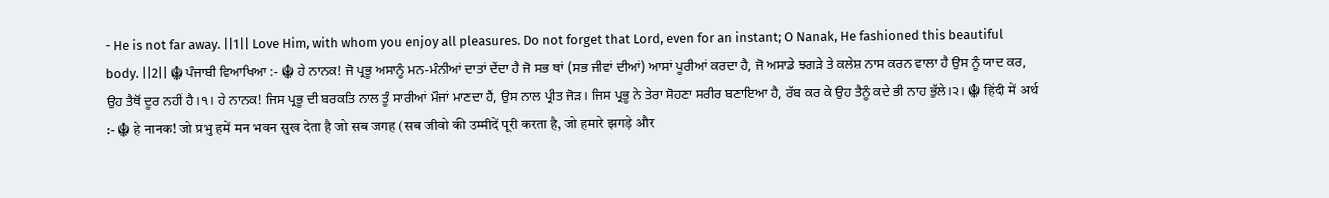- He is not far away. ||1|| Love Him, with whom you enjoy all pleasures. Do not forget that Lord, even for an instant; O Nanak, He fashioned this beautiful body. ||2|| ☬ ਪੰਜਾਬੀ ਵਿਆਖਿਆ :- ☬ ਹੇ ਨਾਨਕ! ਜੋ ਪ੍ਰਭੂ ਅਸਾਨੂੰ ਮਨ-ਮੰਨੀਆਂ ਦਾਤਾਂ ਦੇਂਦਾ ਹੈ ਜੋ ਸਭ ਥਾਂ (ਸਭ ਜੀਵਾਂ ਦੀਆਂ) ਆਸਾਂ ਪੂਰੀਆਂ ਕਰਦਾ ਹੈ, ਜੋ ਅਸਾਡੇ ਝਗੜੇ ਤੇ ਕਲੇਸ਼ ਨਾਸ ਕਰਨ ਵਾਲਾ ਹੈ ਉਸ ਨੂੰ ਯਾਦ ਕਰ, ਉਹ ਤੈਥੋਂ ਦੂਰ ਨਹੀਂ ਹੈ।੧। ਹੇ ਨਾਨਕ! ਜਿਸ ਪ੍ਰਭੂ ਦੀ ਬਰਕਤਿ ਨਾਲ ਤੂੰ ਸਾਰੀਆਂ ਮੌਜਾਂ ਮਾਣਦਾ ਹੈਂ, ਉਸ ਨਾਲ ਪ੍ਰੀਤ ਜੋੜ। ਜਿਸ ਪ੍ਰਭੂ ਨੇ ਤੇਰਾ ਸੋਹਣਾ ਸਰੀਰ ਬਣਾਇਆ ਹੈ, ਰੱਬ ਕਰ ਕੇ ਉਹ ਤੈਨੂੰ ਕਦੇ ਭੀ ਨਾਹ ਭੁੱਲੇ।੨। ☬ हिंदी में अर्थ :- ☬ हे नानक! जो प्रभु हमें मन भवन सुख देता है जो सब जगह (सब जीवो की उम्मीदें पूरी करता है, जो हमारे झगड़े और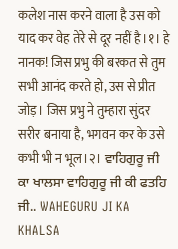कलेश नास करने वाला है उस को याद कर वेह तेरे से दूर नहीं है।१। हे नानक! जिस प्रभु की बरकत से तुम सभी आनंद करते हो, उस से प्रीत जोड़। जिस प्रभु ने तुम्हारा सुंदर सरीर बनाया है, भगवन कर के उसे कभी भी न भूल।२। ਵਾਹਿਗੁਰੂ ਜੀ ਕਾ ਖਾਲਸਾ ਵਾਹਿਗੁਰੂ ਜੀ ਕੀ ਫਤਹਿ ਜੀ.. WAHEGURU JI KA KHALSA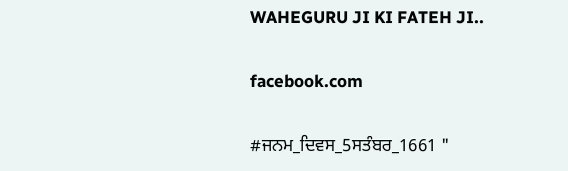WAHEGURU JI KI FATEH JI..

facebook.com

#ਜਨਮ_ਦਿਵਸ_5ਸਤੰਬਰ_1661 "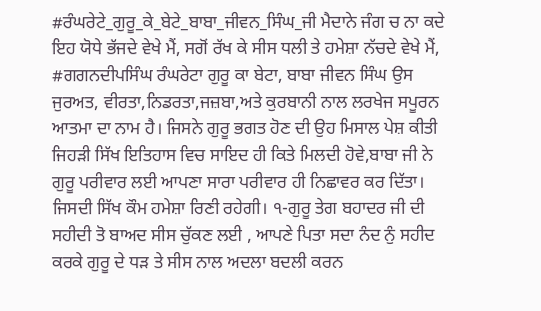#ਰੰਘਰੇਟੇ_ਗੁਰੂ_ਕੇ_ਬੇਟੇ_ਬਾਬਾ_ਜੀਵਨ_ਸਿੰਘ_ਜੀ ਮੈਦਾਨੇ ਜੰਗ ਚ ਨਾ ਕਦੇ ਇਹ ਯੋਧੇ ਭੱਜਦੇ ਵੇਖੇ ਮੈਂ, ਸਗੋਂ ਰੱਖ ਕੇ ਸੀਸ ਧਲੀ ਤੇ ਹਮੇਸ਼ਾ ਨੱਚਦੇ ਵੇਖੇ ਮੈਂ, #ਗਗਨਦੀਪਸਿੰਘ ਰੰਘਰੇਟਾ ਗੁਰੂ ਕਾ ਬੇਟਾ, ਬਾਬਾ ਜੀਵਨ ਸਿੰਘ ਉਸ ਜੁਰਅਤ, ਵੀਰਤਾ,ਨਿਡਰਤਾ,ਜਜ਼ਬਾ,ਅਤੇ ਕੁਰਬਾਨੀ ਨਾਲ ਲਰਖੇਜ ਸਪੂਰਨ ਆਤਮਾ ਦਾ ਨਾਮ ਹੈ। ਜਿਸਨੇ ਗੁਰੂ ਭਗਤ ਹੋਣ ਦੀ ਉਹ ਮਿਸਾਲ ਪੇਸ਼ ਕੀਤੀ ਜਿਹੜੀ ਸਿੱਖ ਇਤਿਹਾਸ ਵਿਚ ਸਾਇਦ ਹੀ ਕਿਤੇ ਮਿਲਦੀ ਹੋਵੇ,ਬਾਬਾ ਜੀ ਨੇ ਗੁਰੂ ਪਰੀਵਾਰ ਲਈ ਆਪਣਾ ਸਾਰਾ ਪਰੀਵਾਰ ਹੀ ਨਿਛਾਵਰ ਕਰ ਦਿੱਤਾ। ਜਿਸਦੀ ਸਿੱਖ ਕੌਮ ਹਮੇਸ਼ਾ ਰਿਣੀ ਰਹੇਗੀ। ੧-ਗੁਰੂ ਤੇਗ ਬਹਾਦਰ ਜੀ ਦੀ ਸਹੀਦੀ ਤੋ ਬਾਅਦ ਸੀਸ ਚੁੱਕਣ ਲਈ , ਆਪਣੇ ਪਿਤਾ ਸਦਾ ਨੰਦ ਨੁੰ ਸਹੀਦ ਕਰਕੇ ਗੁਰੂ ਦੇ ਧੜ ਤੇ ਸੀਸ ਨਾਲ ਅਦਲਾ ਬਦਲੀ ਕਰਨ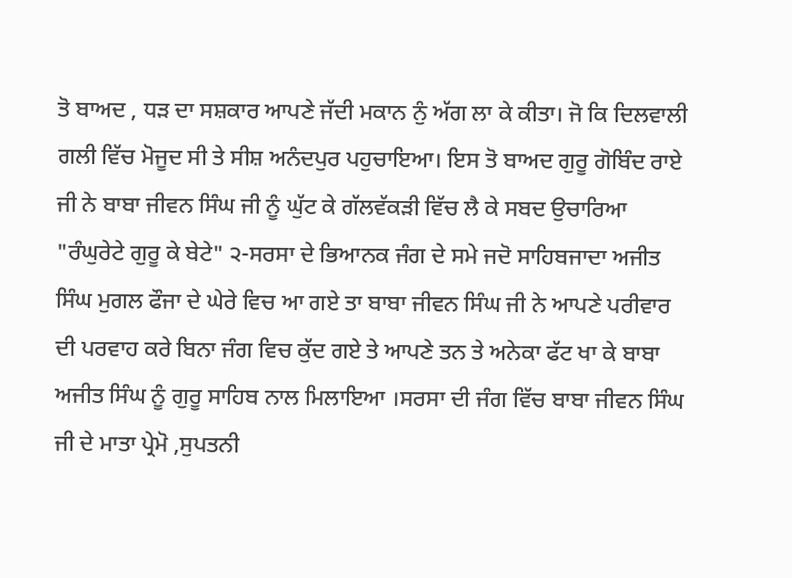ਤੋ ਬਾਅਦ , ਧੜ ਦਾ ਸਸ਼ਕਾਰ ਆਪਣੇ ਜੱਦੀ ਮਕਾਨ ਨੁੰ ਅੱਗ ਲਾ ਕੇ ਕੀਤਾ। ਜੋ ਕਿ ਦਿਲਵਾਲੀ ਗਲੀ ਵਿੱਚ ਮੋਜੂਦ ਸੀ ਤੇ ਸੀਸ਼ ਅਨੰਦਪੁਰ ਪਹੁਚਾਇਆ। ਇਸ ਤੋ ਬਾਅਦ ਗੁਰੂ ਗੋਬਿੰਦ ਰਾਏ ਜੀ ਨੇ ਬਾਬਾ ਜੀਵਨ ਸਿੰਘ ਜੀ ਨੂੰ ਘੁੱਟ ਕੇ ਗੱਲਵੱਕੜੀ ਵਿੱਚ ਲੈ ਕੇ ਸਬਦ ਉਚਾਰਿਆ "ਰੰਘੁਰੇਟੇ ਗੁਰੂ ਕੇ ਬੇਟੇ" ੨-ਸਰਸਾ ਦੇ ਭਿਆਨਕ ਜੰਗ ਦੇ ਸਮੇ ਜਦੋ ਸਾਹਿਬਜਾਦਾ ਅਜੀਤ ਸਿੰਘ ਮੁਗਲ ਫੌਜਾ ਦੇ ਘੇਰੇ ਵਿਚ ਆ ਗਏ ਤਾ ਬਾਬਾ ਜੀਵਨ ਸਿੰਘ ਜੀ ਨੇ ਆਪਣੇ ਪਰੀਵਾਰ ਦੀ ਪਰਵਾਹ ਕਰੇ ਬਿਨਾ ਜੰਗ ਵਿਚ ਕੁੱਦ ਗਏ ਤੇ ਆਪਣੇ ਤਨ ਤੇ ਅਨੇਕਾ ਫੱਟ ਖਾ ਕੇ ਬਾਬਾ ਅਜੀਤ ਸਿੰਘ ਨੂੰ ਗੁਰੂ ਸਾਹਿਬ ਨਾਲ ਮਿਲਾਇਆ ।ਸਰਸਾ ਦੀ ਜੰਗ ਵਿੱਚ ਬਾਬਾ ਜੀਵਨ ਸਿੰਘ ਜੀ ਦੇ ਮਾਤਾ ਪ੍ਰੇਮੋ ,ਸੁਪਤਨੀ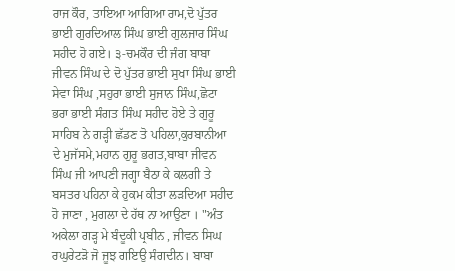ਰਾਜ ਕੌਰ, ਤਾਇਆ ਆਗਿਆ ਰਾਮ,ਦੋ ਪੁੱਤਰ ਭਾਈ ਗੁਰਦਿਆਲ ਸਿੰਘ ਭਾਈ ਗੁਲਜਾਰ ਸਿੰਘ ਸਹੀਦ ਹੋ ਗਏ। ੩-ਚਮਕੌਰ ਦੀ ਜੰਗ ਬਾਬਾ ਜੀਵਨ ਸਿੰਘ ਦੇ ਦੋ ਪੁੱਤਰ ਭਾਈ ਸੁਖਾ ਸਿੰਘ ਭਾਈ ਸੇਵਾ ਸਿੰਘ ,ਸਹੁਰਾ ਭਾਈ ਸੁਜਾਨ ਸਿੰਘ,ਛੋਟਾ ਭਰਾ ਭਾਈ ਸੰਗਤ ਸਿੰਘ ਸਹੀਦ ਹੋਏ ਤੇ ਗੁਰੂ ਸਾਹਿਬ ਨੇ ਗੜ੍ਹੀ ਛੱਡਣ ਤੋ ਪਹਿਲਾ,ਕੁਰਬਾਨੀਆ ਦੇ ਮੁਜੱਸਮੇ,ਮਹਾਨ ਗੁਰੂ ਭਗਤ,ਬਾਬਾ ਜੀਵਨ ਸਿੰਘ ਜੀ ਆਪਣੀ ਜਗ੍ਹਾ ਬੈਠਾ ਕੇ ਕਲਗੀ ਤੇ ਬਸਤਰ ਪਹਿਨਾ ਕੇ ਹੁਕਮ ਕੀਤਾ ਲੜਦਿਆ ਸਹੀਦ ਹੋ ਜਾਣਾ , ਮੁਗਲਾ ਦੇ ਹੱਥ ਨਾ ਆਉਣਾ । "ਅੰਤ ਅਕੇਲਾ ਗੜ੍ਹ ਮੇ ਬੰਦੂਕੀ ਪ੍ਰਬੀਨ , ਜੀਵਨ ਸਿਘ ਰਘੁਰੇਟੜੋ ਜੋ ਜੂਝ ਗਇਉ ਸੰਗਦੀਨ। ਬਾਬਾ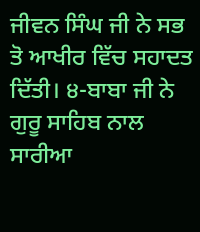ਜੀਵਨ ਸਿੰਘ ਜੀ ਨੇ ਸਭ ਤੋ ਆਖੀਰ ਵਿੱਚ ਸਹਾਦਤ ਦਿੱਤੀ। ੪-ਬਾਬਾ ਜੀ ਨੇ ਗੁਰੂ ਸਾਹਿਬ ਨਾਲ ਸਾਰੀਆ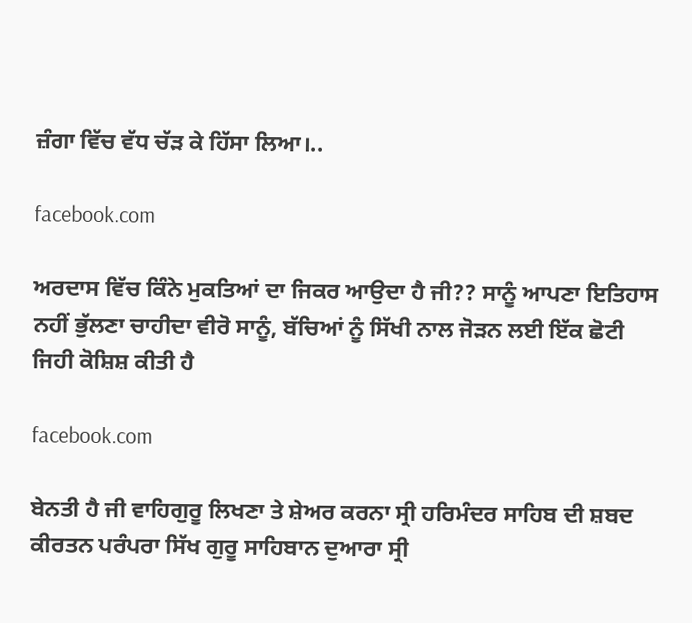ਜ਼ੰਗਾ ਵਿੱਚ ਵੱਧ ਚੱੜ ਕੇ ਹਿੱਸਾ ਲਿਆ।..

facebook.com

ਅਰਦਾਸ ਵਿੱਚ ਕਿੰਨੇ ਮੁਕਤਿਆਂ ਦਾ ਜਿਕਰ ਆਉਦਾ ਹੈ ਜੀ?? ਸਾਨੂੰ ਆਪਣਾ ਇਤਿਹਾਸ ਨਹੀਂ ਭੁੱਲਣਾ ਚਾਹੀਦਾ ਵੀਰੋ ਸਾਨੂੰ, ਬੱਚਿਆਂ ਨੂੰ ਸਿੱਖੀ ਨਾਲ ਜੋੜਨ ਲਈ ਇੱਕ ਛੋਟੀ ਜਿਹੀ ਕੋਸ਼ਿਸ਼ ਕੀਤੀ ਹੈ

facebook.com

ਬੇਨਤੀ ਹੈ ਜੀ ਵਾਹਿਗੁਰੂ ਲਿਖਣਾ ਤੇ ਸ਼ੇਅਰ ਕਰਨਾ ਸ੍ਰੀ ਹਰਿਮੰਦਰ ਸਾਹਿਬ ਦੀ ਸ਼ਬਦ ਕੀਰਤਨ ਪਰੰਪਰਾ ਸਿੱਖ ਗੁਰੂ ਸਾਹਿਬਾਨ ਦੁਆਰਾ ਸ੍ਰੀ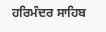ਹਰਿਮੰਦਰ ਸਾਹਿਬ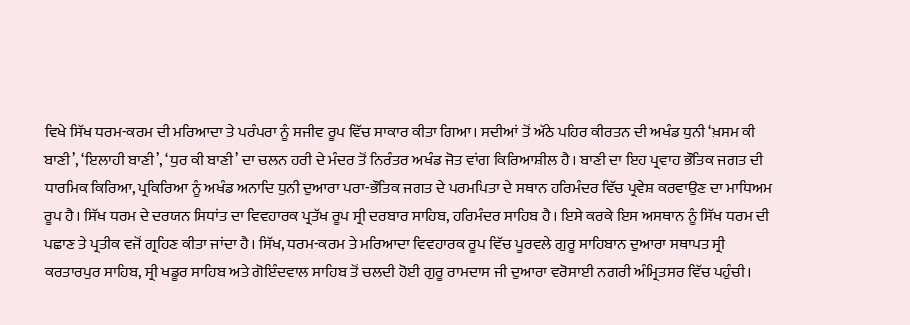ਵਿਖੇ ਸਿੱਖ ਧਰਮ-ਕਰਮ ਦੀ ਮਰਿਆਦਾ ਤੇ ਪਰੰਪਰਾ ਨੂੰ ਸਜੀਵ ਰੂਪ ਵਿੱਚ ਸਾਕਾਰ ਕੀਤਾ ਗਿਆ। ਸਦੀਆਂ ਤੋਂ ਅੱਠੇ ਪਹਿਰ ਕੀਰਤਨ ਦੀ ਅਖੰਡ ਧੁਨੀ ‘ਖ਼ਸਮ ਕੀ ਬਾਣੀ’, ‘ਇਲਾਹੀ ਬਾਣੀ’, ‘ਧੁਰ ਕੀ ਬਾਣੀ’ ਦਾ ਚਲਨ ਹਰੀ ਦੇ ਮੰਦਰ ਤੋਂ ਨਿਰੰਤਰ ਅਖੰਡ ਜੋਤ ਵਾਂਗ ਕਿਰਿਆਸ਼ੀਲ ਹੈ। ਬਾਣੀ ਦਾ ਇਹ ਪ੍ਰਵਾਹ ਭੌਤਿਕ ਜਗਤ ਦੀ ਧਾਰਮਿਕ ਕਿਰਿਆ, ਪ੍ਰਕਿਰਿਆ ਨੂੰ ਅਖੰਡ ਅਨਾਦਿ ਧੁਨੀ ਦੁਆਰਾ ਪਰਾ-ਭੌਤਿਕ ਜਗਤ ਦੇ ਪਰਮਪਿਤਾ ਦੇ ਸਥਾਨ ਹਰਿਮੰਦਰ ਵਿੱਚ ਪ੍ਰਵੇਸ਼ ਕਰਵਾਉਣ ਦਾ ਮਾਧਿਅਮ ਰੂਪ ਹੈ। ਸਿੱਖ ਧਰਮ ਦੇ ਦਰਯਨ ਸਿਧਾਂਤ ਦਾ ਵਿਵਹਾਰਕ ਪ੍ਰਤੱਖ ਰੂਪ ਸ੍ਰੀ ਦਰਬਾਰ ਸਾਹਿਬ, ਹਰਿਮੰਦਰ ਸਾਹਿਬ ਹੈ। ਇਸੇ ਕਰਕੇ ਇਸ ਅਸਥਾਨ ਨੂੰ ਸਿੱਖ ਧਰਮ ਦੀ ਪਛਾਣ ਤੇ ਪ੍ਰਤੀਕ ਵਜੋਂ ਗ੍ਰਹਿਣ ਕੀਤਾ ਜਾਂਦਾ ਹੈ। ਸਿੱਖ, ਧਰਮ-ਕਰਮ ਤੇ ਮਰਿਆਦਾ ਵਿਵਹਾਰਕ ਰੂਪ ਵਿੱਚ ਪੂਰਵਲੇ ਗੁਰੂ ਸਾਹਿਬਾਨ ਦੁਆਰਾ ਸਥਾਪਤ ਸ੍ਰੀ ਕਰਤਾਰਪੁਰ ਸਾਹਿਬ, ਸ੍ਰੀ ਖਡੂਰ ਸਾਹਿਬ ਅਤੇ ਗੋਇੰਦਵਾਲ ਸਾਹਿਬ ਤੋਂ ਚਲਦੀ ਹੋਈ ਗੁਰੂ ਰਾਮਦਾਸ ਜੀ ਦੁਆਰਾ ਵਰੋਸਾਈ ਨਗਰੀ ਅੰਮ੍ਰਿਤਸਰ ਵਿੱਚ ਪਹੁੰਚੀ।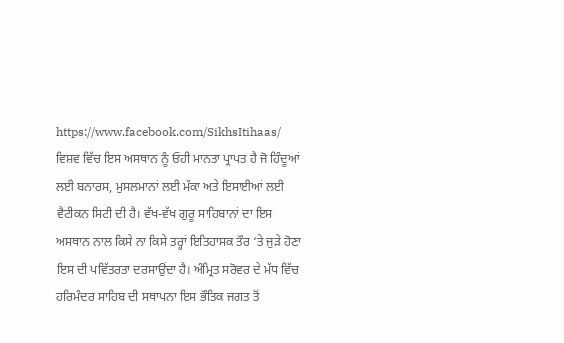https://www.facebook.com/SikhsItihaas/ ਵਿਸ਼ਵ ਵਿੱਚ ਇਸ ਅਸਥਾਨ ਨੂੰ ਓਹੀ ਮਾਨਤਾ ਪ੍ਰਾਪਤ ਹੈ ਜੋ ਹਿੰਦੂਆਂ ਲਈ ਬਨਾਰਸ, ਮੁਸਲਮਾਨਾਂ ਲਈ ਮੱਕਾ ਅਤੇ ਇਸਾਈਆਂ ਲਈ ਵੈਟੀਕਨ ਸਿਟੀ ਦੀ ਹੈ। ਵੱਖ-ਵੱਖ ਗੁਰੂ ਸਾਹਿਬਾਨਾਂ ਦਾ ਇਸ ਅਸਥਾਨ ਨਾਲ ਕਿਸੇ ਨਾ ਕਿਸੇ ਤਰ੍ਹਾਂ ਇਤਿਹਾਸਕ ਤੌਰ ‘ਤੇ ਜੁੜੇ ਹੋਣਾ ਇਸ ਦੀ ਪਵਿੱਤਰਤਾ ਦਰਸਾਉਂਦਾ ਹੈ। ਅੰਮ੍ਰਿਤ ਸਰੋਵਰ ਦੇ ਮੱਧ ਵਿੱਚ ਹਰਿਮੰਦਰ ਸਾਹਿਬ ਦੀ ਸਥਾਪਨਾ ਇਸ ਭੌਤਿਕ ਜਗਤ ਤੋਂ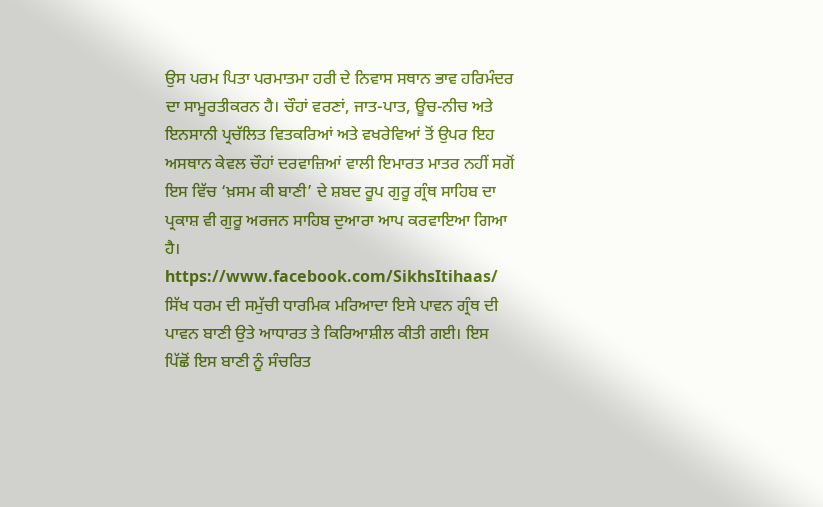ਉਸ ਪਰਮ ਪਿਤਾ ਪਰਮਾਤਮਾ ਹਰੀ ਦੇ ਨਿਵਾਸ ਸਥਾਨ ਭਾਵ ਹਰਿਮੰਦਰ ਦਾ ਸਾਮੂਰਤੀਕਰਨ ਹੈ। ਚੌਹਾਂ ਵਰਣਾਂ, ਜਾਤ-ਪਾਤ, ਊਚ-ਨੀਚ ਅਤੇ ਇਨਸਾਨੀ ਪ੍ਰਚੱਲਿਤ ਵਿਤਕਰਿਆਂ ਅਤੇ ਵਖਰੇਵਿਆਂ ਤੋਂ ਉਪਰ ਇਹ ਅਸਥਾਨ ਕੇਵਲ ਚੌਹਾਂ ਦਰਵਾਜ਼ਿਆਂ ਵਾਲੀ ਇਮਾਰਤ ਮਾਤਰ ਨਹੀਂ ਸਗੋਂ ਇਸ ਵਿੱਚ ‘ਖ਼ਸਮ ਕੀ ਬਾਣੀ’ ਦੇ ਸ਼ਬਦ ਰੂਪ ਗੁਰੂ ਗ੍ਰੰਥ ਸਾਹਿਬ ਦਾ ਪ੍ਰਕਾਸ਼ ਵੀ ਗੁਰੂ ਅਰਜਨ ਸਾਹਿਬ ਦੁਆਰਾ ਆਪ ਕਰਵਾਇਆ ਗਿਆ ਹੈ। https://www.facebook.com/SikhsItihaas/ ਸਿੱਖ ਧਰਮ ਦੀ ਸਮੁੱਚੀ ਧਾਰਮਿਕ ਮਰਿਆਦਾ ਇਸੇ ਪਾਵਨ ਗ੍ਰੰਥ ਦੀ ਪਾਵਨ ਬਾਣੀ ਉਤੇ ਆਧਾਰਤ ਤੇ ਕਿਰਿਆਸ਼ੀਲ ਕੀਤੀ ਗਈ। ਇਸ ਪਿੱਛੋਂ ਇਸ ਬਾਣੀ ਨੂੰ ਸੰਚਰਿਤ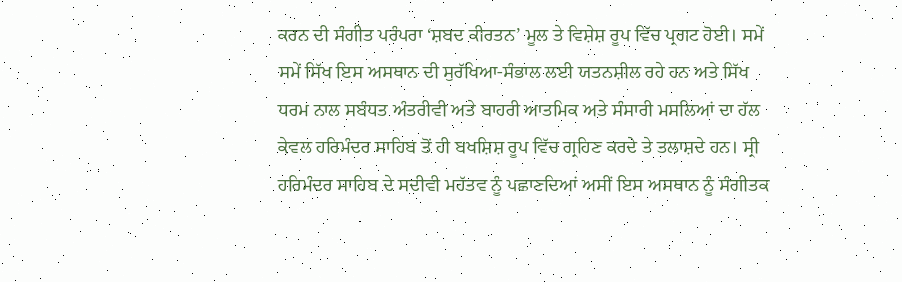ਕਰਨ ਦੀ ਸੰਗੀਤ ਪਰੰਪਰਾ ‘ਸ਼ਬਦ ਕੀਰਤਨ’ ਮੂਲ ਤੇ ਵਿਸ਼ੇਸ਼ ਰੂਪ ਵਿੱਚ ਪ੍ਰਗਟ ਹੋਈ। ਸਮੇਂ ਸਮੇਂ ਸਿੱਖ ਇਸ ਅਸਥਾਨ ਦੀ ਸੁਰੱਖਿਆ-ਸੰਭਾਲ ਲਈ ਯਤਨਸ਼ੀਲ ਰਹੇ ਹਨ ਅਤੇ ਸਿੱਖ ਧਰਮ ਨਾਲ ਸਬੰਧਤ ਅੰਤਰੀਵੀ ਅਤੇ ਬਾਹਰੀ ਆਤਮਿਕ ਅਤੇ ਸੰਸਾਰੀ ਮਸਲਿਆਂ ਦਾ ਹੱਲ ਕੇਵਲ ਹਰਿਮੰਦਰ ਸਾਹਿਬ ਤੋਂ ਹੀ ਬਖਸ਼ਿਸ਼ ਰੂਪ ਵਿੱਚ ਗ੍ਰਹਿਣ ਕਰਦੇ ਤੇ ਤਲਾਸ਼ਦੇ ਹਨ। ਸ੍ਰੀ ਹਰਿਮੰਦਰ ਸਾਹਿਬ ਦੇ ਸਦੀਵੀ ਮਹੱਤਵ ਨੂੰ ਪਛਾਣਦਿਆਂ ਅਸੀਂ ਇਸ ਅਸਥਾਨ ਨੂੰ ਸੰਗੀਤਕ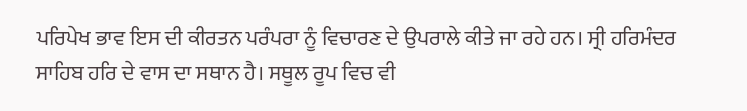ਪਰਿਪੇਖ ਭਾਵ ਇਸ ਦੀ ਕੀਰਤਨ ਪਰੰਪਰਾ ਨੂੰ ਵਿਚਾਰਣ ਦੇ ਉਪਰਾਲੇ ਕੀਤੇ ਜਾ ਰਹੇ ਹਨ। ਸ੍ਰੀ ਹਰਿਮੰਦਰ ਸਾਹਿਬ ਹਰਿ ਦੇ ਵਾਸ ਦਾ ਸਥਾਨ ਹੈ। ਸਥੂਲ ਰੂਪ ਵਿਚ ਵੀ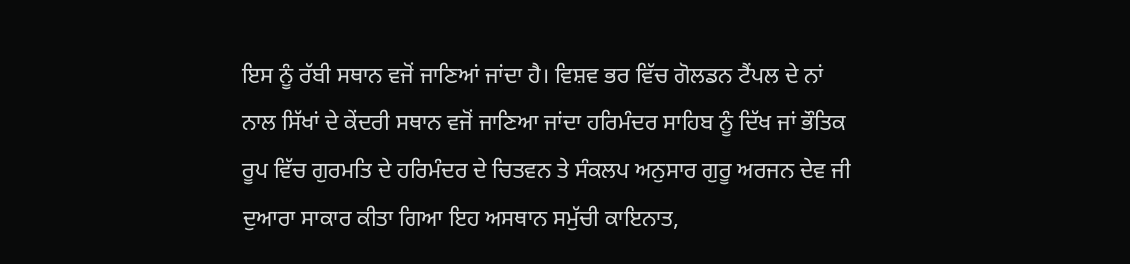ਇਸ ਨੂੰ ਰੱਬੀ ਸਥਾਨ ਵਜੋਂ ਜਾਣਿਆਂ ਜਾਂਦਾ ਹੈ। ਵਿਸ਼ਵ ਭਰ ਵਿੱਚ ਗੋਲਡਨ ਟੈਂਪਲ ਦੇ ਨਾਂ ਨਾਲ ਸਿੱਖਾਂ ਦੇ ਕੇਂਦਰੀ ਸਥਾਨ ਵਜੋਂ ਜਾਣਿਆ ਜਾਂਦਾ ਹਰਿਮੰਦਰ ਸਾਹਿਬ ਨੂੰ ਦਿੱਖ ਜਾਂ ਭੌਤਿਕ ਰੂਪ ਵਿੱਚ ਗੁਰਮਤਿ ਦੇ ਹਰਿਮੰਦਰ ਦੇ ਚਿਤਵਨ ਤੇ ਸੰਕਲਪ ਅਨੁਸਾਰ ਗੁਰੂ ਅਰਜਨ ਦੇਵ ਜੀ ਦੁਆਰਾ ਸਾਕਾਰ ਕੀਤਾ ਗਿਆ ਇਹ ਅਸਥਾਨ ਸਮੁੱਚੀ ਕਾਇਨਾਤ,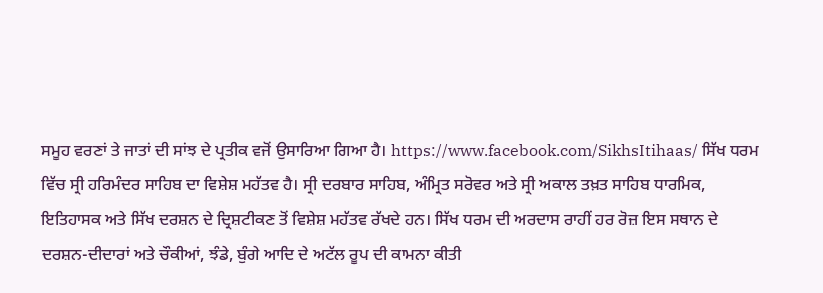ਸਮੂਹ ਵਰਣਾਂ ਤੇ ਜਾਤਾਂ ਦੀ ਸਾਂਝ ਦੇ ਪ੍ਰਤੀਕ ਵਜੋਂ ਉਸਾਰਿਆ ਗਿਆ ਹੈ। https://www.facebook.com/SikhsItihaas/ ਸਿੱਖ ਧਰਮ ਵਿੱਚ ਸ੍ਰੀ ਹਰਿਮੰਦਰ ਸਾਹਿਬ ਦਾ ਵਿਸ਼ੇਸ਼ ਮਹੱਤਵ ਹੈ। ਸ੍ਰੀ ਦਰਬਾਰ ਸਾਹਿਬ, ਅੰਮ੍ਰਿਤ ਸਰੋਵਰ ਅਤੇ ਸ੍ਰੀ ਅਕਾਲ ਤਖ਼ਤ ਸਾਹਿਬ ਧਾਰਮਿਕ, ਇਤਿਹਾਸਕ ਅਤੇ ਸਿੱਖ ਦਰਸ਼ਨ ਦੇ ਦ੍ਰਿਸ਼ਟੀਕਣ ਤੋਂ ਵਿਸ਼ੇਸ਼ ਮਹੱਤਵ ਰੱਖਦੇ ਹਨ। ਸਿੱਖ ਧਰਮ ਦੀ ਅਰਦਾਸ ਰਾਹੀਂ ਹਰ ਰੋਜ਼ ਇਸ ਸਥਾਨ ਦੇ ਦਰਸ਼ਨ-ਦੀਦਾਰਾਂ ਅਤੇ ਚੌਕੀਆਂ, ਝੰਡੇ, ਬੁੰਗੇ ਆਦਿ ਦੇ ਅਟੱਲ ਰੂਪ ਦੀ ਕਾਮਨਾ ਕੀਤੀ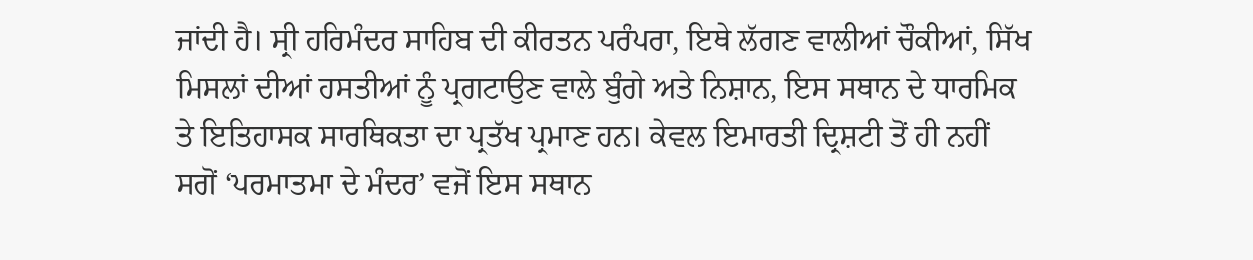ਜਾਂਦੀ ਹੈ। ਸ੍ਰੀ ਹਰਿਮੰਦਰ ਸਾਹਿਬ ਦੀ ਕੀਰਤਨ ਪਰੰਪਰਾ, ਇਥੇ ਲੱਗਣ ਵਾਲੀਆਂ ਚੌਕੀਆਂ, ਸਿੱਖ ਮਿਸਲਾਂ ਦੀਆਂ ਹਸਤੀਆਂ ਨੂੰ ਪ੍ਰਗਟਾਉਣ ਵਾਲੇ ਬੁੰਗੇ ਅਤੇ ਨਿਸ਼ਾਨ, ਇਸ ਸਥਾਨ ਦੇ ਧਾਰਮਿਕ ਤੇ ਇਤਿਹਾਸਕ ਸਾਰਥਿਕਤਾ ਦਾ ਪ੍ਰਤੱਖ ਪ੍ਰਮਾਣ ਹਨ। ਕੇਵਲ ਇਮਾਰਤੀ ਦ੍ਰਿਸ਼ਟੀ ਤੋਂ ਹੀ ਨਹੀਂ ਸਗੋਂ ‘ਪਰਮਾਤਮਾ ਦੇ ਮੰਦਰ’ ਵਜੋਂ ਇਸ ਸਥਾਨ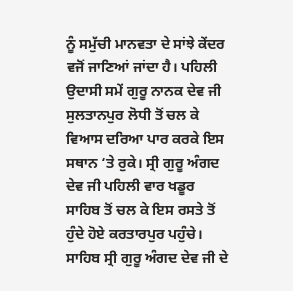ਨੂੰ ਸਮੁੱਚੀ ਮਾਨਵਤਾ ਦੇ ਸਾਂਝੇ ਕੇਂਦਰ ਵਜੋਂ ਜਾਣਿਆਂ ਜਾਂਦਾ ਹੈ। ਪਹਿਲੀ ਉਦਾਸੀ ਸਮੇਂ ਗੁਰੂ ਨਾਨਕ ਦੇਵ ਜੀ ਸੁਲਤਾਨਪੁਰ ਲੋਧੀ ਤੋਂ ਚਲ ਕੇ ਵਿਆਸ ਦਰਿਆ ਪਾਰ ਕਰਕੇ ਇਸ ਸਥਾਨ ‘ਤੇ ਰੁਕੇ। ਸ੍ਰੀ ਗੁਰੂ ਅੰਗਦ ਦੇਵ ਜੀ ਪਹਿਲੀ ਵਾਰ ਖਡੂਰ ਸਾਹਿਬ ਤੋਂ ਚਲ ਕੇ ਇਸ ਰਸਤੇ ਤੋਂ ਹੁੰਦੇ ਹੋਏ ਕਰਤਾਰਪੁਰ ਪਹੁੰਚੇ। ਸਾਹਿਬ ਸ੍ਰੀ ਗੁਰੂ ਅੰਗਦ ਦੇਵ ਜੀ ਦੇ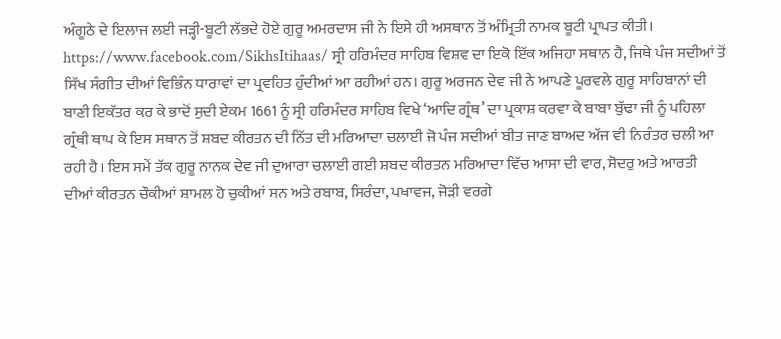ਅੰਗੂਠੇ ਦੇ ਇਲਾਜ ਲਈ ਜੜ੍ਹੀ-ਬੂਟੀ ਲੱਭਦੇ ਹੋਏ ਗੁਰੂ ਅਮਰਦਾਸ ਜੀ ਨੇ ਇਸੇ ਹੀ ਅਸਥਾਨ ਤੋਂ ਅੰਮ੍ਰਿਤੀ ਨਾਮਕ ਬੂਟੀ ਪ੍ਰਾਪਤ ਕੀਤੀ। https://www.facebook.com/SikhsItihaas/ ਸ੍ਰੀ ਹਰਿਮੰਦਰ ਸਾਹਿਬ ਵਿਸ਼ਵ ਦਾ ਇਕੋ ਇੱਕ ਅਜਿਹਾ ਸਥਾਨ ਹੈ, ਜਿਥੇ ਪੰਜ ਸਦੀਆਂ ਤੋਂ ਸਿੱਖ ਸੰਗੀਤ ਦੀਆਂ ਵਿਭਿੰਨ ਧਾਰਾਵਾਂ ਦਾ ਪ੍ਰਵਹਿਤ ਹੁੰਦੀਆਂ ਆ ਰਹੀਆਂ ਹਨ। ਗੁਰੂ ਅਰਜਨ ਦੇਵ ਜੀ ਨੇ ਆਪਣੇ ਪੂਰਵਲੇ ਗੁਰੂ ਸਾਹਿਬਾਨਾਂ ਦੀ ਬਾਣੀ ਇਕੱਤਰ ਕਰ ਕੇ ਭਾਦੋਂ ਸੁਦੀ ਏਕਮ 1661 ਨੂੰ ਸ੍ਰੀ ਹਰਿਮੰਦਰ ਸਾਹਿਬ ਵਿਖੇ ‘ਆਦਿ ਗ੍ਰੰਥ’ ਦਾ ਪ੍ਰਕਾਸ਼ ਕਰਵਾ ਕੇ ਬਾਬਾ ਬੁੱਢਾ ਜੀ ਨੂੰ ਪਹਿਲਾ ਗ੍ਰੰਥੀ ਥਾਪ ਕੇ ਇਸ ਸਥਾਨ ਤੋਂ ਸ਼ਬਦ ਕੀਰਤਨ ਦੀ ਨਿੱਤ ਦੀ ਮਰਿਆਦਾ ਚਲਾਈ ਜੋ ਪੰਜ ਸਦੀਆਂ ਬੀਤ ਜਾਣ ਬਾਅਦ ਅੱਜ ਵੀ ਨਿਰੰਤਰ ਚਲੀ ਆ ਰਹੀ ਹੈ। ਇਸ ਸਮੇਂ ਤੱਕ ਗੁਰੂ ਨਾਨਕ ਦੇਵ ਜੀ ਦੁਆਰਾ ਚਲਾਈ ਗਈ ਸ਼ਬਦ ਕੀਰਤਨ ਮਰਿਆਦਾ ਵਿੱਚ ਆਸਾ ਦੀ ਵਾਰ, ਸੋਦਰੁ ਅਤੇ ਆਰਤੀ ਦੀਆਂ ਕੀਰਤਨ ਚੌਕੀਆਂ ਸ਼ਾਮਲ ਹੋ ਚੁਕੀਆਂ ਸਨ ਅਤੇ ਰਬਾਬ, ਸਿਰੰਦਾ, ਪਖਾਵਜ, ਜੋੜੀ ਵਰਗੇ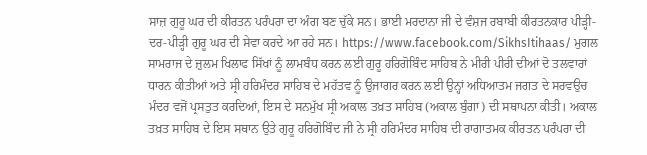ਸਾਜ਼ ਗੁਰੂ ਘਰ ਦੀ ਕੀਰਤਨ ਪਰੰਪਰਾ ਦਾ ਅੰਗ ਬਣ ਚੁੱਕੇ ਸਨ। ਭਾਈ ਮਰਦਾਨਾ ਜੀ ਦੇ ਵੰਸ਼ਜ ਰਬਾਬੀ ਕੀਰਤਨਕਾਰ ਪੀੜ੍ਹੀ-ਦਰ-ਪੀੜ੍ਹੀ ਗੁਰੂ ਘਰ ਦੀ ਸੇਵਾ ਕਰਦੇ ਆ ਰਹੇ ਸਨ। https://www.facebook.com/SikhsItihaas/ ਮੁਗਲ ਸਾਮਰਾਜ ਦੇ ਜ਼ੁਲਮ ਖਿਲਾਫ ਸਿੱਖਾਂ ਨੂੰ ਲਾਮਬੰਧ ਕਰਨ ਲਈ ਗੁਰੂ ਹਰਿਗੋਬਿੰਦ ਸਾਹਿਬ ਨੇ ਮੀਰੀ ਪੀਰੀ ਦੀਆਂ ਦੋ ਤਲਵਾਰਾਂ ਧਾਰਨ ਕੀਤੀਆਂ ਅਤੇ ਸ੍ਰੀ ਹਰਿਮੰਦਰ ਸਾਹਿਬ ਦੇ ਮਹੱਤਵ ਨੂੰ ਉਜਾਗਰ ਕਰਨ ਲਈ ਉਨ੍ਹਾਂ ਅਧਿਆਤਮ ਜਗਤ ਦੇ ਸਰਵਉਚ ਮੰਦਰ ਵਜੋਂ ਪ੍ਰਸਤੁਤ ਕਰਦਿਆਂ, ਇਸ ਦੇ ਸਨਮੁੱਖ ਸ੍ਰੀ ਅਕਾਲ ਤਖ਼ਤ ਸਾਹਿਬ (ਅਕਾਲ ਬੁੰਗਾ) ਦੀ ਸਥਾਪਨਾ ਕੀਤੀ। ਅਕਾਲ ਤਖ਼ਤ ਸਾਹਿਬ ਦੇ ਇਸ ਸਥਾਨ ਉਤੇ ਗੁਰੂ ਹਰਿਗੋਬਿੰਦ ਜੀ ਨੇ ਸ੍ਰੀ ਹਰਿਮੰਦਰ ਸਾਹਿਬ ਦੀ ਰਾਗਾਤਮਕ ਕੀਰਤਨ ਪਰੰਪਰਾ ਦੀ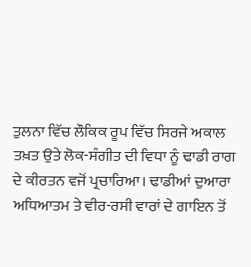ਤੁਲਨਾ ਵਿੱਚ ਲੌਕਿਕ ਰੂਪ ਵਿੱਚ ਸਿਰਜੇ ਅਕਾਲ ਤਖ਼ਤ ਉਤੇ ਲੋਕ-ਸੰਗੀਤ ਦੀ ਵਿਧਾ ਨੂੰ ਢਾਡੀ ਰਾਗ ਦੇ ਕੀਰਤਨ ਵਜੋਂ ਪ੍ਰਚਾਰਿਆ। ਢਾਡੀਆਂ ਦੁਆਰਾ ਅਧਿਆਤਮ ਤੇ ਵੀਰ-ਰਸੀ ਵਾਰਾਂ ਦੇ ਗਾਇਨ ਤੋਂ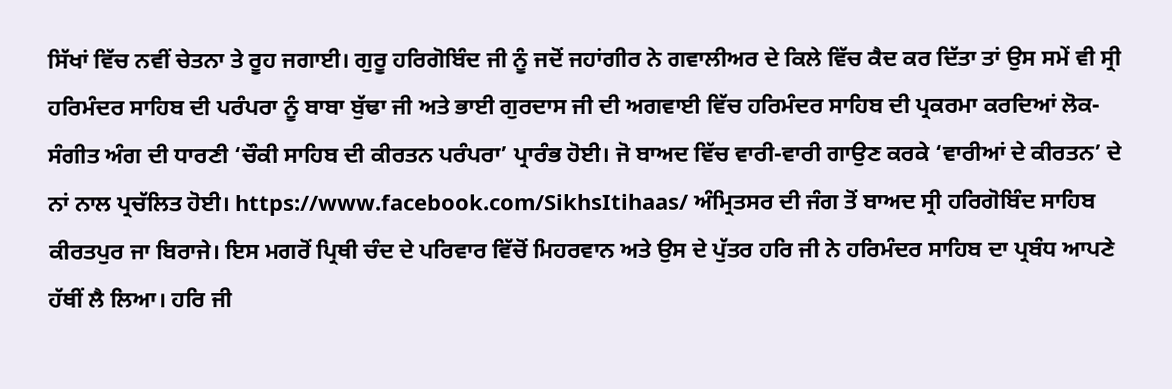ਸਿੱਖਾਂ ਵਿੱਚ ਨਵੀਂ ਚੇਤਨਾ ਤੇ ਰੂਹ ਜਗਾਈ। ਗੁਰੂ ਹਰਿਗੋਬਿੰਦ ਜੀ ਨੂੰ ਜਦੋਂ ਜਹਾਂਗੀਰ ਨੇ ਗਵਾਲੀਅਰ ਦੇ ਕਿਲੇ ਵਿੱਚ ਕੈਦ ਕਰ ਦਿੱਤਾ ਤਾਂ ਉਸ ਸਮੇਂ ਵੀ ਸ੍ਰੀ ਹਰਿਮੰਦਰ ਸਾਹਿਬ ਦੀ ਪਰੰਪਰਾ ਨੂੰ ਬਾਬਾ ਬੁੱਢਾ ਜੀ ਅਤੇ ਭਾਈ ਗੁਰਦਾਸ ਜੀ ਦੀ ਅਗਵਾਈ ਵਿੱਚ ਹਰਿਮੰਦਰ ਸਾਹਿਬ ਦੀ ਪ੍ਰਕਰਮਾ ਕਰਦਿਆਂ ਲੋਕ-ਸੰਗੀਤ ਅੰਗ ਦੀ ਧਾਰਣੀ ‘ਚੌਕੀ ਸਾਹਿਬ ਦੀ ਕੀਰਤਨ ਪਰੰਪਰਾ’ ਪ੍ਰਾਰੰਭ ਹੋਈ। ਜੋ ਬਾਅਦ ਵਿੱਚ ਵਾਰੀ-ਵਾਰੀ ਗਾਉਣ ਕਰਕੇ ‘ਵਾਰੀਆਂ ਦੇ ਕੀਰਤਨ’ ਦੇ ਨਾਂ ਨਾਲ ਪ੍ਰਚੱਲਿਤ ਹੋਈ। https://www.facebook.com/SikhsItihaas/ ਅੰਮ੍ਰਿਤਸਰ ਦੀ ਜੰਗ ਤੋਂ ਬਾਅਦ ਸ੍ਰੀ ਹਰਿਗੋਬਿੰਦ ਸਾਹਿਬ ਕੀਰਤਪੁਰ ਜਾ ਬਿਰਾਜੇ। ਇਸ ਮਗਰੋਂ ਪ੍ਰਿਥੀ ਚੰਦ ਦੇ ਪਰਿਵਾਰ ਵਿੱਚੋਂ ਮਿਹਰਵਾਨ ਅਤੇ ਉਸ ਦੇ ਪੁੱਤਰ ਹਰਿ ਜੀ ਨੇ ਹਰਿਮੰਦਰ ਸਾਹਿਬ ਦਾ ਪ੍ਰਬੰਧ ਆਪਣੇ ਹੱਥੀਂ ਲੈ ਲਿਆ। ਹਰਿ ਜੀ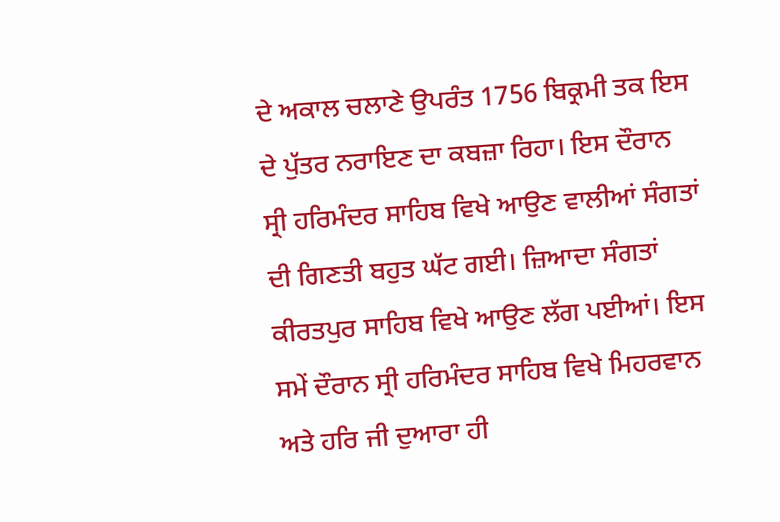ਦੇ ਅਕਾਲ ਚਲਾਣੇ ਉਪਰੰਤ 1756 ਬਿਕ੍ਰਮੀ ਤਕ ਇਸ ਦੇ ਪੁੱਤਰ ਨਰਾਇਣ ਦਾ ਕਬਜ਼ਾ ਰਿਹਾ। ਇਸ ਦੌਰਾਨ ਸ੍ਰੀ ਹਰਿਮੰਦਰ ਸਾਹਿਬ ਵਿਖੇ ਆਉਣ ਵਾਲੀਆਂ ਸੰਗਤਾਂ ਦੀ ਗਿਣਤੀ ਬਹੁਤ ਘੱਟ ਗਈ। ਜ਼ਿਆਦਾ ਸੰਗਤਾਂ ਕੀਰਤਪੁਰ ਸਾਹਿਬ ਵਿਖੇ ਆਉਣ ਲੱਗ ਪਈਆਂ। ਇਸ ਸਮੇਂ ਦੌਰਾਨ ਸ੍ਰੀ ਹਰਿਮੰਦਰ ਸਾਹਿਬ ਵਿਖੇ ਮਿਹਰਵਾਨ ਅਤੇ ਹਰਿ ਜੀ ਦੁਆਰਾ ਹੀ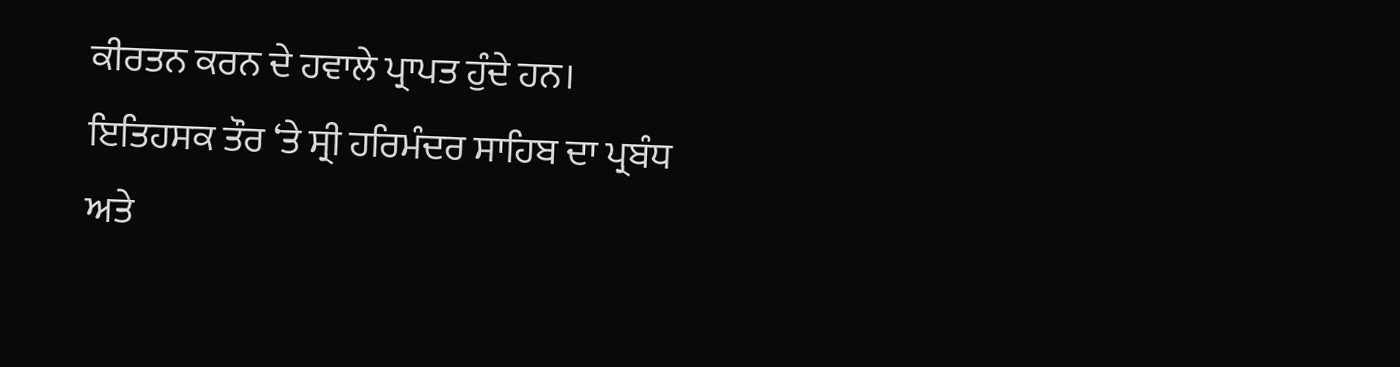ਕੀਰਤਨ ਕਰਨ ਦੇ ਹਵਾਲੇ ਪ੍ਰਾਪਤ ਹੁੰਦੇ ਹਨ। ਇਤਿਹਸਕ ਤੌਰ ‘ਤੇ ਸ੍ਰੀ ਹਰਿਮੰਦਰ ਸਾਹਿਬ ਦਾ ਪ੍ਰਬੰਧ ਅਤੇ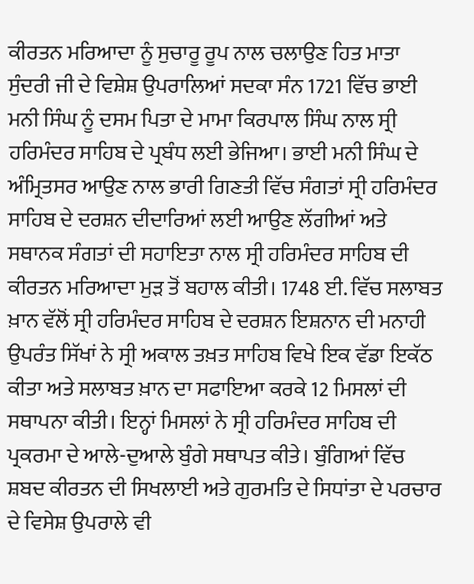ਕੀਰਤਨ ਮਰਿਆਦਾ ਨੂੰ ਸੁਚਾਰੂ ਰੂਪ ਨਾਲ ਚਲਾਉਣ ਹਿਤ ਮਾਤਾ ਸੁੰਦਰੀ ਜੀ ਦੇ ਵਿਸ਼ੇਸ਼ ਉਪਰਾਲਿਆਂ ਸਦਕਾ ਸੰਨ 1721 ਵਿੱਚ ਭਾਈ ਮਨੀ ਸਿੰਘ ਨੂੰ ਦਸਮ ਪਿਤਾ ਦੇ ਮਾਮਾ ਕਿਰਪਾਲ ਸਿੰਘ ਨਾਲ ਸ੍ਰੀ ਹਰਿਮੰਦਰ ਸਾਹਿਬ ਦੇ ਪ੍ਰਬੰਧ ਲਈ ਭੇਜਿਆ। ਭਾਈ ਮਨੀ ਸਿੰਘ ਦੇ ਅੰਮ੍ਰਿਤਸਰ ਆਉਣ ਨਾਲ ਭਾਰੀ ਗਿਣਤੀ ਵਿੱਚ ਸੰਗਤਾਂ ਸ੍ਰੀ ਹਰਿਮੰਦਰ ਸਾਹਿਬ ਦੇ ਦਰਸ਼ਨ ਦੀਦਾਰਿਆਂ ਲਈ ਆਉਣ ਲੱਗੀਆਂ ਅਤੇ ਸਥਾਨਕ ਸੰਗਤਾਂ ਦੀ ਸਹਾਇਤਾ ਨਾਲ ਸ੍ਰੀ ਹਰਿਮੰਦਰ ਸਾਹਿਬ ਦੀ ਕੀਰਤਨ ਮਰਿਆਦਾ ਮੁੜ ਤੋਂ ਬਹਾਲ ਕੀਤੀ। 1748 ਈ. ਵਿੱਚ ਸਲਾਬਤ ਖ਼ਾਨ ਵੱਲੋਂ ਸ੍ਰੀ ਹਰਿਮੰਦਰ ਸਾਹਿਬ ਦੇ ਦਰਸ਼ਨ ਇਸ਼ਨਾਨ ਦੀ ਮਨਾਹੀ ਉਪਰੰਤ ਸਿੱਖਾਂ ਨੇ ਸ੍ਰੀ ਅਕਾਲ ਤਖ਼ਤ ਸਾਹਿਬ ਵਿਖੇ ਇਕ ਵੱਡਾ ਇਕੱਠ ਕੀਤਾ ਅਤੇ ਸਲਾਬਤ ਖ਼ਾਨ ਦਾ ਸਫਾਇਆ ਕਰਕੇ 12 ਮਿਸਲਾਂ ਦੀ ਸਥਾਪਨਾ ਕੀਤੀ। ਇਨ੍ਹਾਂ ਮਿਸਲਾਂ ਨੇ ਸ੍ਰੀ ਹਰਿਮੰਦਰ ਸਾਹਿਬ ਦੀ ਪ੍ਰਕਰਮਾ ਦੇ ਆਲੇ-ਦੁਆਲੇ ਬੁੰਗੇ ਸਥਾਪਤ ਕੀਤੇ। ਬੁੰਗਿਆਂ ਵਿੱਚ ਸ਼ਬਦ ਕੀਰਤਨ ਦੀ ਸਿਖਲਾਈ ਅਤੇ ਗੁਰਮਤਿ ਦੇ ਸਿਧਾਂਤਾ ਦੇ ਪਰਚਾਰ ਦੇ ਵਿਸੇਸ਼ ਉਪਰਾਲੇ ਵੀ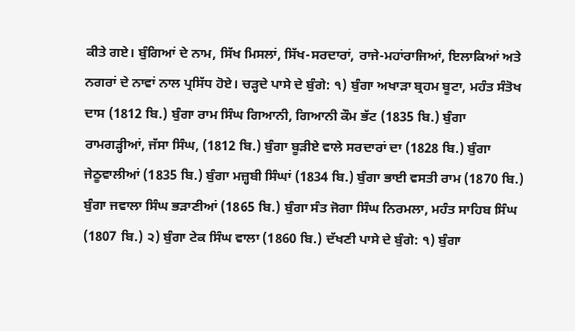ਕੀਤੇ ਗਏ। ਬੁੰਗਿਆਂ ਦੇ ਨਾਮ, ਸਿੱਖ ਮਿਸਲਾਂ, ਸਿੱਖ-ਸਰਦਾਰਾਂ, ਰਾਜੇ-ਮਹਾਂਰਾਜਿਆਂ, ਇਲਾਕਿਆਂ ਅਤੇ ਨਗਰਾਂ ਦੇ ਨਾਵਾਂ ਨਾਲ ਪ੍ਰਸਿੱਧ ਹੋਏ। ਚੜ੍ਹਦੇ ਪਾਸੇ ਦੇ ਬੁੰਗੇ: ੧) ਬੁੰਗਾ ਅਖਾੜਾ ਬ੍ਰਹਮ ਬੂਟਾ, ਮਹੰਤ ਸੰਤੋਖ ਦਾਸ (1812 ਬਿ.) ਬੁੰਗਾ ਰਾਮ ਸਿੰਘ ਗਿਆਨੀ, ਗਿਆਨੀ ਕੌਮ ਭੱਟ (1835 ਬਿ.) ਬੁੰਗਾ ਰਾਮਗੜ੍ਹੀਆਂ, ਜੱਸਾ ਸਿੰਘ, (1812 ਬਿ.) ਬੁੰਗਾ ਬੂੜੀਏ ਵਾਲੇ ਸਰਦਾਰਾਂ ਦਾ (1828 ਬਿ.) ਬੁੰਗਾ ਜੇਠੂਵਾਲੀਆਂ (1835 ਬਿ.) ਬੁੰਗਾ ਮਜ਼੍ਹਬੀ ਸਿੰਘਾਂ (1834 ਬਿ.) ਬੁੰਗਾ ਭਾਈ ਵਸਤੀ ਰਾਮ (1870 ਬਿ.) ਬੁੰਗਾ ਜਵਾਲਾ ਸਿੰਘ ਭੜਾਣੀਆਂ (1865 ਬਿ.) ਬੁੰਗਾ ਸੰਤ ਜੋਗਾ ਸਿੰਘ ਨਿਰਮਲਾ, ਮਹੰਤ ਸਾਹਿਬ ਸਿੰਘ (1807 ਬਿ.) ੨) ਬੁੰਗਾ ਟੇਕ ਸਿੰਘ ਵਾਲਾ (1860 ਬਿ.) ਦੱਖਣੀ ਪਾਸੇ ਦੇ ਬੁੰਗੇ: ੧) ਬੁੰਗਾ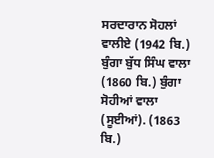ਸਰਦਾਰਾਨ ਸੋਹਲਾਂ ਵਾਲੀਏ (1942 ਬਿ.) ਬੁੰਗਾ ਬੁੱਧ ਸਿੰਘ ਵਾਲਾ (1860 ਬਿ.) ਬੁੰਗਾ ਸੋਹੀਆਂ ਵਾਲਾ (ਸੂਈਆਂ). (1863 ਬਿ.)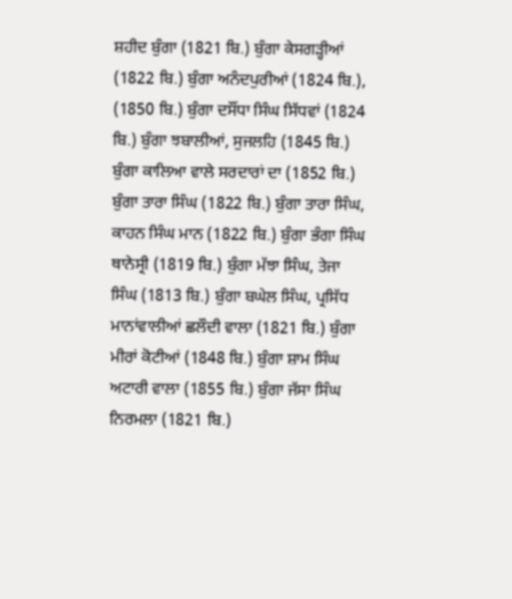ਸ਼ਹੀਦ ਬੁੰਗਾ (1821 ਬਿ.) ਬੁੰਗਾ ਕੇਸਗੜ੍ਹੀਆਂ (1822 ਬਿ.) ਬੁੰਗਾ ਅਨੰਦਪੁਰੀਆਂ (1824 ਬਿ.), (1850 ਬਿ.) ਬੁੰਗਾ ਦਸੌਂਧਾ ਸਿੰਘ ਸਿੱਧਵਾਂ (1824 ਬਿ.) ਬੁੰਗਾ ਝਬਾਲੀਆਂ, ਸੁਜਲਹਿ (1845 ਬਿ.) ਬੁੰਗਾ ਕਾਲਿਆ ਵਾਲੇ ਸਰਦਾਰਾਂ ਦਾ (1852 ਬਿ.) ਬੁੰਗਾ ਤਾਰਾ ਸਿੰਘ (1822 ਬਿ.) ਬੁੰਗਾ ਤਾਰਾ ਸਿੰਘ, ਕਾਹਨ ਸਿੰਘ ਮਾਨ (1822 ਬਿ.) ਬੁੰਗਾ ਭੰਗਾ ਸਿੰਘ ਥਾਨੇਸ੍ਰੀ (1819 ਬਿ.) ਬੁੰਗਾ ਮੱਝਾ ਸਿੰਘ, ਤੇਜਾ ਸਿੰਘ (1813 ਬਿ.) ਬੁੰਗਾ ਬਘੇਲ ਸਿੰਘ, ਪ੍ਰਸਿੱਧ ਮਾਨਾਂਵਾਲੀਆਂ ਛਲੌਦੀ ਵਾਲਾ (1821 ਬਿ.) ਬੁੰਗਾ ਮੀਰਾਂ ਕੋਟੀਆਂ (1848 ਬਿ.) ਬੁੰਗਾ ਸ਼ਾਮ ਸਿੰਘ ਅਟਾਰੀ ਵਾਲਾ (1855 ਬਿ.) ਬੁੰਗਾ ਜੱਸਾ ਸਿੰਘ ਨਿਰਮਲਾ (1821 ਬਿ.)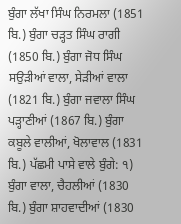ਬੁੰਗਾ ਲੱਖਾ ਸਿੰਘ ਨਿਰਮਲਾ (1851 ਬਿ.) ਬੁੰਗਾ ਚੜ੍ਹਤ ਸਿੰਘ ਰਾਗੀ (1850 ਬਿ.) ਬੁੰਗਾ ਜੋਧ ਸਿੰਘ ਸਉੜੀਆਂ ਵਾਲਾ, ਸੇੜੀਆਂ ਵਾਲਾ (1821 ਬਿ.) ਬੁੰਗਾ ਜਵਾਲਾ ਸਿੰਘ ਪੜ੍ਹਾਣੀਆਂ (1867 ਬਿ.) ਬੁੰਗਾ ਕਬੂਲੇ ਵਾਲੀਆਂ, ਖੋਲਾਵਾਲ (1831 ਬਿ.) ਪੱਛਮੀ ਪਾਸੇ ਵਾਲੇ ਬੁੰਗੇ: ੧) ਬੁੰਗਾ ਵਾਲਾ, ਚੈਹਲੀਆਂ (1830 ਬਿ.) ਬੁੰਗਾ ਸ਼ਾਹਵਾਦੀਆਂ (1830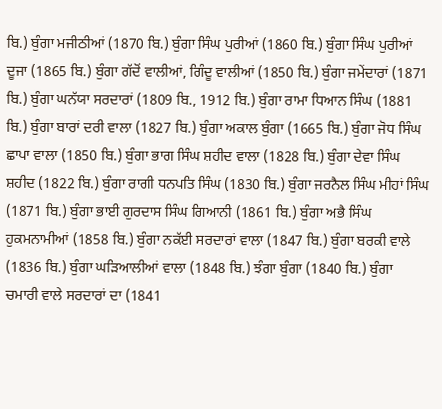ਬਿ.) ਬੁੰਗਾ ਮਜੀਠੀਆਂ (1870 ਬਿ.) ਬੁੰਗਾ ਸਿੰਘ ਪੁਰੀਆਂ (1860 ਬਿ.) ਬੁੰਗਾ ਸਿੰਘ ਪੁਰੀਆਂ ਦੂਜਾ (1865 ਬਿ.) ਬੁੰਗਾ ਗੱਦੋਂ ਵਾਲੀਆਂ, ਗਿੰਦੂ ਵਾਲੀਆਂ (1850 ਬਿ.) ਬੁੰਗਾ ਜਮੇਂਦਾਰਾਂ (1871 ਬਿ.) ਬੁੰਗਾ ਘਨੱਯਾ ਸਰਦਾਰਾਂ (1809 ਬਿ., 1912 ਬਿ.) ਬੁੰਗਾ ਰਾਮਾ ਧਿਆਨ ਸਿੰਘ (1881 ਬਿ.) ਬੁੰਗਾ ਬਾਰਾਂ ਦਰੀ ਵਾਲਾ (1827 ਬਿ.) ਬੁੰਗਾ ਅਕਾਲ ਬੁੰਗਾ (1665 ਬਿ.) ਬੁੰਗਾ ਜੋਧ ਸਿੰਘ ਛਾਪਾ ਵਾਲਾ (1850 ਬਿ.) ਬੁੰਗਾ ਭਾਗ ਸਿੰਘ ਸ਼ਹੀਦ ਵਾਲਾ (1828 ਬਿ.) ਬੁੰਗਾ ਦੇਵਾ ਸਿੰਘ ਸ਼ਹੀਦ (1822 ਬਿ.) ਬੁੰਗਾ ਰਾਗੀ ਧਨਪਤਿ ਸਿੰਘ (1830 ਬਿ.) ਬੁੰਗਾ ਜਰਨੈਲ ਸਿੰਘ ਮੀਹਾਂ ਸਿੰਘ (1871 ਬਿ.) ਬੁੰਗਾ ਭਾਈ ਗੁਰਦਾਸ ਸਿੰਘ ਗਿਆਨੀ (1861 ਬਿ.) ਬੁੰਗਾ ਅਭੈ ਸਿੰਘ ਹੁਕਮਨਾਮੀਆਂ (1858 ਬਿ.) ਬੁੰਗਾ ਨਕੱਈ ਸਰਦਾਰਾਂ ਵਾਲਾ (1847 ਬਿ.) ਬੁੰਗਾ ਬਰਕੀ ਵਾਲੇ (1836 ਬਿ.) ਬੁੰਗਾ ਘੜਿਆਲੀਆਂ ਵਾਲਾ (1848 ਬਿ.) ਝੰਗਾ ਬੁੰਗਾ (1840 ਬਿ.) ਬੁੰਗਾ ਚਮਾਰੀ ਵਾਲੇ ਸਰਦਾਰਾਂ ਦਾ (1841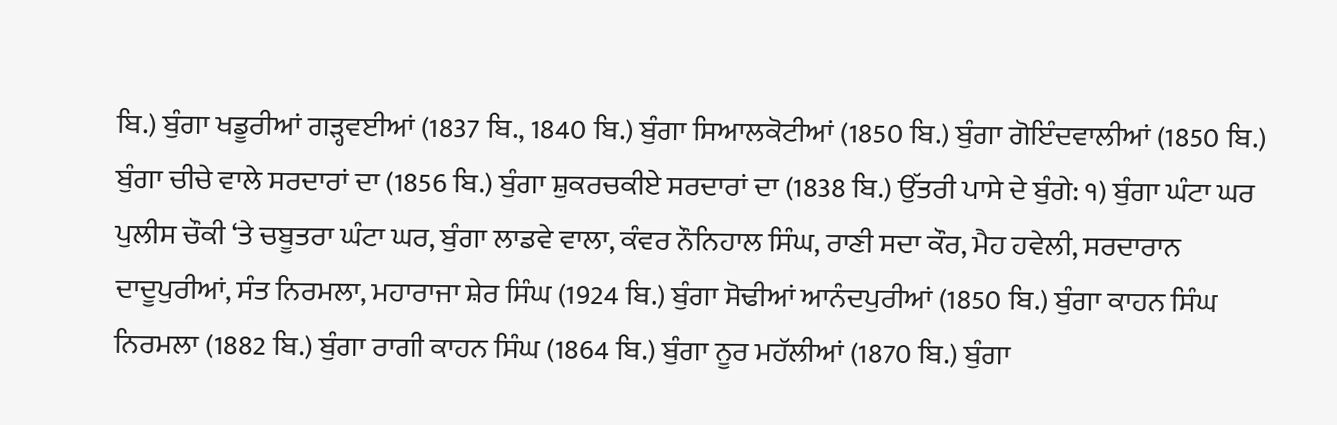ਬਿ.) ਬੁੰਗਾ ਖਡੂਰੀਆਂ ਗੜ੍ਹਵਈਆਂ (1837 ਬਿ., 1840 ਬਿ.) ਬੁੰਗਾ ਸਿਆਲਕੋਟੀਆਂ (1850 ਬਿ.) ਬੁੰਗਾ ਗੋਇੰਦਵਾਲੀਆਂ (1850 ਬਿ.) ਬੁੰਗਾ ਚੀਚੇ ਵਾਲੇ ਸਰਦਾਰਾਂ ਦਾ (1856 ਬਿ.) ਬੁੰਗਾ ਸ਼ੁਕਰਚਕੀਏ ਸਰਦਾਰਾਂ ਦਾ (1838 ਬਿ.) ਉੱਤਰੀ ਪਾਸੇ ਦੇ ਬੁੰਗੇ: ੧) ਬੁੰਗਾ ਘੰਟਾ ਘਰ ਪੁਲੀਸ ਚੌਕੀ ‘ਤੇ ਚਬੂਤਰਾ ਘੰਟਾ ਘਰ, ਬੁੰਗਾ ਲਾਡਵੇ ਵਾਲਾ, ਕੰਵਰ ਨੌਨਿਹਾਲ ਸਿੰਘ, ਰਾਣੀ ਸਦਾ ਕੌਰ, ਮੈਹ ਹਵੇਲੀ, ਸਰਦਾਰਾਨ ਦਾਦੂਪੁਰੀਆਂ, ਸੰਤ ਨਿਰਮਲਾ, ਮਹਾਰਾਜਾ ਸ਼ੇਰ ਸਿੰਘ (1924 ਬਿ.) ਬੁੰਗਾ ਸੋਢੀਆਂ ਆਨੰਦਪੁਰੀਆਂ (1850 ਬਿ.) ਬੁੰਗਾ ਕਾਹਨ ਸਿੰਘ ਨਿਰਮਲਾ (1882 ਬਿ.) ਬੁੰਗਾ ਰਾਗੀ ਕਾਹਨ ਸਿੰਘ (1864 ਬਿ.) ਬੁੰਗਾ ਨੂਰ ਮਹੱਲੀਆਂ (1870 ਬਿ.) ਬੁੰਗਾ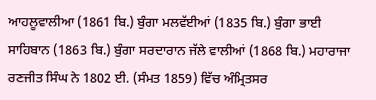ਆਹਲੂਵਾਲੀਆ (1861 ਬਿ.) ਬੁੰਗਾ ਮਲਵੱਈਆਂ (1835 ਬਿ.) ਬੁੰਗਾ ਭਾਈ ਸਾਹਿਬਾਨ (1863 ਬਿ.) ਬੁੰਗਾ ਸਰਦਾਰਾਨ ਜੱਲੇ ਵਾਲੀਆਂ (1868 ਬਿ.) ਮਹਾਰਾਜਾ ਰਣਜੀਤ ਸਿੰਘ ਨੇ 1802 ਈ. (ਸੰਮਤ 1859) ਵਿੱਚ ਅੰਮ੍ਰਿਤਸਰ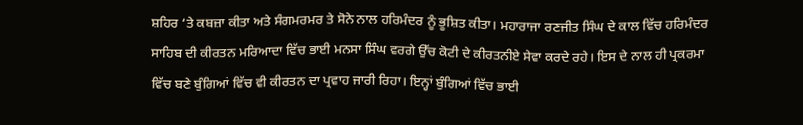ਸ਼ਹਿਰ ‘ਤੇ ਕਬਜ਼ਾ ਕੀਤਾ ਅਤੇ ਸੰਗਮਰਮਰ ਤੇ ਸੋਨੇ ਨਾਲ ਹਰਿਮੰਦਰ ਨੂੰ ਭੂਸ਼ਿਤ ਕੀਤਾ। ਮਹਾਰਾਜਾ ਰਣਜੀਤ ਸਿੰਘ ਦੇ ਕਾਲ ਵਿੱਚ ਹਰਿਮੰਦਰ ਸਾਹਿਬ ਦੀ ਕੀਰਤਨ ਮਰਿਆਦਾ ਵਿੱਚ ਭਾਈ ਮਨਸਾ ਸਿੰਘ ਵਰਗੇ ਉੱਚ ਕੋਟੀ ਦੇ ਕੀਰਤਨੀਏ ਸੇਵਾ ਕਰਦੇ ਰਹੇ। ਇਸ ਦੇ ਨਾਲ ਹੀ ਪ੍ਰਕਰਮਾ ਵਿੱਚ ਬਣੇ ਬੁੰਗਿਆਂ ਵਿੱਚ ਵੀ ਕੀਰਤਨ ਦਾ ਪ੍ਰਵਾਹ ਜਾਰੀ ਰਿਹਾ। ਇਨ੍ਹਾਂ ਬੁੰਗਿਆਂ ਵਿੱਚ ਭਾਈ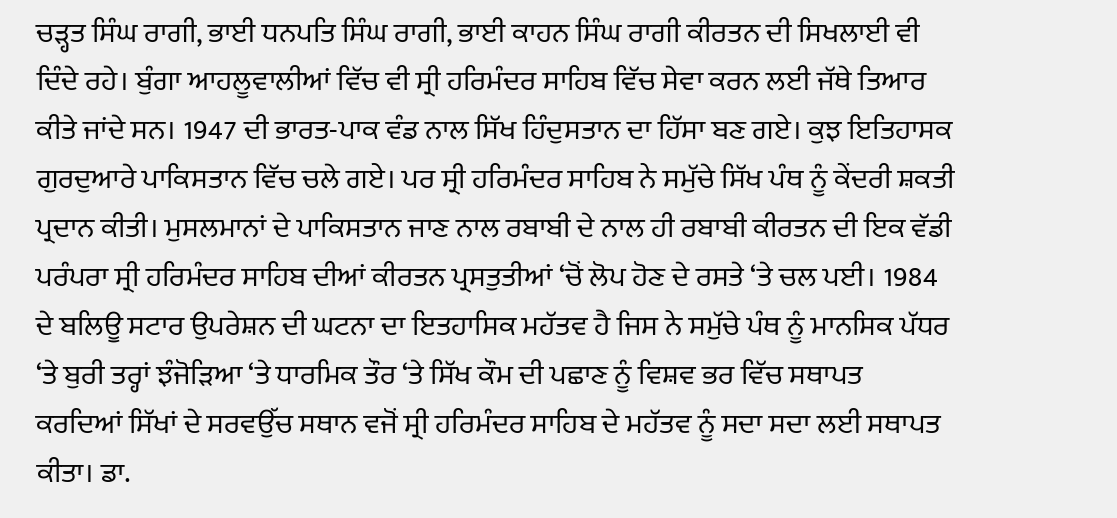ਚੜ੍ਹਤ ਸਿੰਘ ਰਾਗੀ, ਭਾਈ ਧਨਪਤਿ ਸਿੰਘ ਰਾਗੀ, ਭਾਈ ਕਾਹਨ ਸਿੰਘ ਰਾਗੀ ਕੀਰਤਨ ਦੀ ਸਿਖਲਾਈ ਵੀ ਦਿੰਦੇ ਰਹੇ। ਬੁੰਗਾ ਆਹਲੂਵਾਲੀਆਂ ਵਿੱਚ ਵੀ ਸ੍ਰੀ ਹਰਿਮੰਦਰ ਸਾਹਿਬ ਵਿੱਚ ਸੇਵਾ ਕਰਨ ਲਈ ਜੱਥੇ ਤਿਆਰ ਕੀਤੇ ਜਾਂਦੇ ਸਨ। 1947 ਦੀ ਭਾਰਤ-ਪਾਕ ਵੰਡ ਨਾਲ ਸਿੱਖ ਹਿੰਦੁਸਤਾਨ ਦਾ ਹਿੱਸਾ ਬਣ ਗਏ। ਕੁਝ ਇਤਿਹਾਸਕ ਗੁਰਦੁਆਰੇ ਪਾਕਿਸਤਾਨ ਵਿੱਚ ਚਲੇ ਗਏ। ਪਰ ਸ੍ਰੀ ਹਰਿਮੰਦਰ ਸਾਹਿਬ ਨੇ ਸਮੁੱਚੇ ਸਿੱਖ ਪੰਥ ਨੂੰ ਕੇਂਦਰੀ ਸ਼ਕਤੀ ਪ੍ਰਦਾਨ ਕੀਤੀ। ਮੁਸਲਮਾਨਾਂ ਦੇ ਪਾਕਿਸਤਾਨ ਜਾਣ ਨਾਲ ਰਬਾਬੀ ਦੇ ਨਾਲ ਹੀ ਰਬਾਬੀ ਕੀਰਤਨ ਦੀ ਇਕ ਵੱਡੀ ਪਰੰਪਰਾ ਸ੍ਰੀ ਹਰਿਮੰਦਰ ਸਾਹਿਬ ਦੀਆਂ ਕੀਰਤਨ ਪ੍ਰਸਤੁਤੀਆਂ ‘ਚੋਂ ਲੋਪ ਹੋਣ ਦੇ ਰਸਤੇ ‘ਤੇ ਚਲ ਪਈ। 1984 ਦੇ ਬਲਿਊ ਸਟਾਰ ਉਪਰੇਸ਼ਨ ਦੀ ਘਟਨਾ ਦਾ ਇਤਹਾਸਿਕ ਮਹੱਤਵ ਹੈ ਜਿਸ ਨੇ ਸਮੁੱਚੇ ਪੰਥ ਨੂੰ ਮਾਨਸਿਕ ਪੱਧਰ ‘ਤੇ ਬੁਰੀ ਤਰ੍ਹਾਂ ਝੰਜੋੜਿਆ ‘ਤੇ ਧਾਰਮਿਕ ਤੌਰ ‘ਤੇ ਸਿੱਖ ਕੌਮ ਦੀ ਪਛਾਣ ਨੂੰ ਵਿਸ਼ਵ ਭਰ ਵਿੱਚ ਸਥਾਪਤ ਕਰਦਿਆਂ ਸਿੱਖਾਂ ਦੇ ਸਰਵਉੱਚ ਸਥਾਨ ਵਜੋਂ ਸ੍ਰੀ ਹਰਿਮੰਦਰ ਸਾਹਿਬ ਦੇ ਮਹੱਤਵ ਨੂੰ ਸਦਾ ਸਦਾ ਲਈ ਸਥਾਪਤ ਕੀਤਾ। ਡਾ.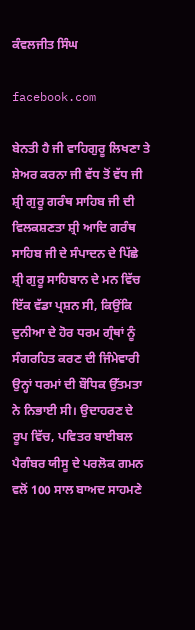ਕੰਵਲਜੀਤ ਸਿੰਘ

facebook.com

ਬੇਨਤੀ ਹੈ ਜੀ ਵਾਹਿਗੁਰੂ ਲਿਖਣਾ ਤੇ ਸ਼ੇਅਰ ਕਰਨਾ ਜੀ ਵੱਧ ਤੋਂ ਵੱਧ ਜੀ ਸ਼੍ਰੀ ਗੁਰੂ ਗਰੰਥ ਸਾਹਿਬ ਜੀ ਦੀ ਵਿਲਕਸ਼ਣਤਾ ਸ਼੍ਰੀ ਆਦਿ ਗਰੰਥ ਸਾਹਿਬ ਜੀ ਦੇ ਸੰਪਾਦਨ ਦੇ ਪਿੱਛੇ ਸ਼੍ਰੀ ਗੁਰੂ ਸਾਹਿਬਾਨ ਦੇ ਮਨ ਵਿੱਚ ਇੱਕ ਵੱਡਾ ਪ੍ਰਸ਼ਨ ਸੀ, ਕਿਉਂਕਿ ਦੁਨੀਆ ਦੇ ਹੋਰ ਧਰਮ ਗ੍ਰੰਥਾਂ ਨੂੰ ਸੰਗਰਹਿਤ ਕਰਣ ਦੀ ਜਿੰਮੇਵਾਰੀ ਉਨ੍ਹਾਂ ਧਰਮਾਂ ਦੀ ਬੌਧਿਕ ਉੱਤਮਤਾ ਨੇ ਨਿਭਾਈ ਸੀ। ਉਦਾਹਰਣ ਦੇ ਰੂਪ ਵਿੱਚ, ਪਵਿਤਰ ਬਾਈਬਲ ਪੈਗੰਬਰ ਯੀਸੂ ਦੇ ਪਰਲੋਕ ਗਮਨ ਵਲੋਂ 100 ਸਾਲ ਬਾਅਦ ਸਾਹਮਣੇ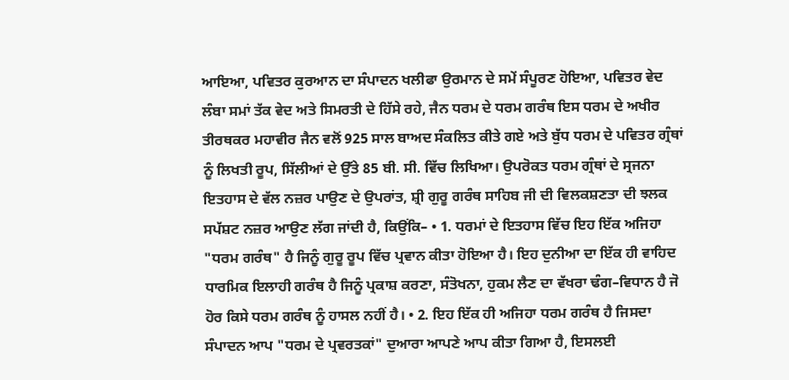ਆਇਆ, ਪਵਿਤਰ ਕੁਰਆਨ ਦਾ ਸੰਪਾਦਨ ਖਲੀਫਾ ਉਰਮਾਨ ਦੇ ਸਮੇਂ ਸੰਪੂਰਣ ਹੋਇਆ, ਪਵਿਤਰ ਵੇਦ ਲੰਬਾ ਸਮਾਂ ਤੱਕ ਵੇਦ ਅਤੇ ਸਿਮਰਤੀ ਦੇ ਹਿੱਸੇ ਰਹੇ, ਜੈਨ ਧਰਮ ਦੇ ਧਰਮ ਗਰੰਥ ਇਸ ਧਰਮ ਦੇ ਅਖੀਰ ਤੀਰਥਕਰ ਮਹਾਵੀਰ ਜੈਨ ਵਲੋਂ 925 ਸਾਲ ਬਾਅਦ ਸੰਕਲਿਤ ਕੀਤੇ ਗਏ ਅਤੇ ਬੁੱਧ ਧਰਮ ਦੇ ਪਵਿਤਰ ਗ੍ਰੰਥਾਂ ਨੂੰ ਲਿਖਤੀ ਰੂਪ, ਸਿੱਲੀਆਂ ਦੇ ਉੱਤੇ 85 ਬੀ. ਸੀ. ਵਿੱਚ ਲਿਖਿਆ। ਉਪਰੋਕਤ ਧਰਮ ਗ੍ਰੰਥਾਂ ਦੇ ਸ੍ਰਜਨਾ ਇਤਹਾਸ ਦੇ ਵੱਲ ਨਜ਼ਰ ਪਾਉਣ ਦੇ ਉਪਰਾਂਤ, ਸ਼੍ਰੀ ਗੁਰੂ ਗਰੰਥ ਸਾਹਿਬ ਜੀ ਦੀ ਵਿਲਕਸ਼ਣਤਾ ਦੀ ਝਲਕ ਸਪੱਸ਼ਟ ਨਜ਼ਰ ਆਉਣ ਲੱਗ ਜਾਂਦੀ ਹੈ, ਕਿਉਂਕਿ– • 1. ਧਰਮਾਂ ਦੇ ਇਤਹਾਸ ਵਿੱਚ ਇਹ ਇੱਕ ਅਜਿਹਾ "ਧਰਮ ਗਰੰਥ" ਹੈ ਜਿਨੂੰ ਗੁਰੂ ਰੂਪ ਵਿੱਚ ਪ੍ਰਵਾਨ ਕੀਤਾ ਹੋਇਆ ਹੈ। ਇਹ ਦੁਨੀਆ ਦਾ ਇੱਕ ਹੀ ਵਾਹਿਦ ਧਾਰਮਿਕ ਇਲਾਹੀ ਗਰੰਥ ਹੈ ਜਿਨੂੰ ਪ੍ਰਕਾਸ਼ ਕਰਣਾ, ਸੰਤੋਖਨਾ, ਹੁਕਮ ਲੈਣ ਦਾ ਵੱਖਰਾ ਢੰਗ–ਵਿਧਾਨ ਹੈ ਜੋ ਹੋਰ ਕਿਸੇ ਧਰਮ ਗਰੰਥ ਨੂੰ ਹਾਸਲ ਨਹੀਂ ਹੈ। • 2. ਇਹ ਇੱਕ ਹੀ ਅਜਿਹਾ ਧਰਮ ਗਰੰਥ ਹੈ ਜਿਸਦਾ ਸੰਪਾਦਨ ਆਪ "ਧਰਮ ਦੇ ਪ੍ਰਵਰਤਕਾਂ" ਦੁਆਰਾ ਆਪਣੇ ਆਪ ਕੀਤਾ ਗਿਆ ਹੈ, ਇਸਲਈ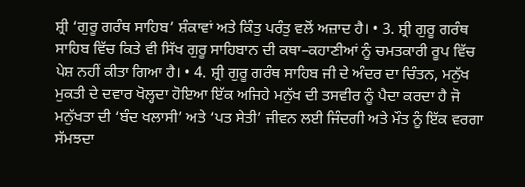ਸ਼੍ਰੀ ‘ਗੁਰੂ ਗਰੰਥ ਸਾਹਿਬ’ ਸ਼ੰਕਾਵਾਂ ਅਤੇ ਕਿੰਤੁ ਪਰੰਤੁ ਵਲੋਂ ਅਜ਼ਾਦ ਹੈ। • 3. ਸ਼੍ਰੀ ਗੁਰੂ ਗਰੰਥ ਸਾਹਿਬ ਵਿੱਚ ਕਿਤੇ ਵੀ ਸਿੱਖ ਗੁਰੂ ਸਾਹਿਬਾਨ ਦੀ ਕਥਾ–ਕਹਾਣੀਆਂ ਨੂੰ ਚਮਤਕਾਰੀ ਰੂਪ ਵਿੱਚ ਪੇਸ਼ ਨਹੀਂ ਕੀਤਾ ਗਿਆ ਹੈ। • 4. ਸ਼੍ਰੀ ਗੁਰੂ ਗਰੰਥ ਸਾਹਿਬ ਜੀ ਦੇ ਅੰਦਰ ਦਾ ਚਿੰਤਨ, ਮਨੁੱਖ ਮੁਕਤੀ ਦੇ ਦਵਾਰ ਖੋਲ੍ਹਦਾ ਹੋਇਆ ਇੱਕ ਅਜਿਹੇ ਮਨੁੱਖ ਦੀ ਤਸਵੀਰ ਨੂੰ ਪੈਦਾ ਕਰਦਾ ਹੈ ਜੋ ਮਨੁੱਖਤਾ ਦੀ ‘ਬੰਦ ਖਲਾਸੀ’ ਅਤੇ ‘ਪਤ ਸੇਤੀ’ ਜੀਵਨ ਲਈ ਜਿੰਦਗੀ ਅਤੇ ਮੌਤ ਨੂੰ ਇੱਕ ਵਰਗਾ ਸੱਮਝਦਾ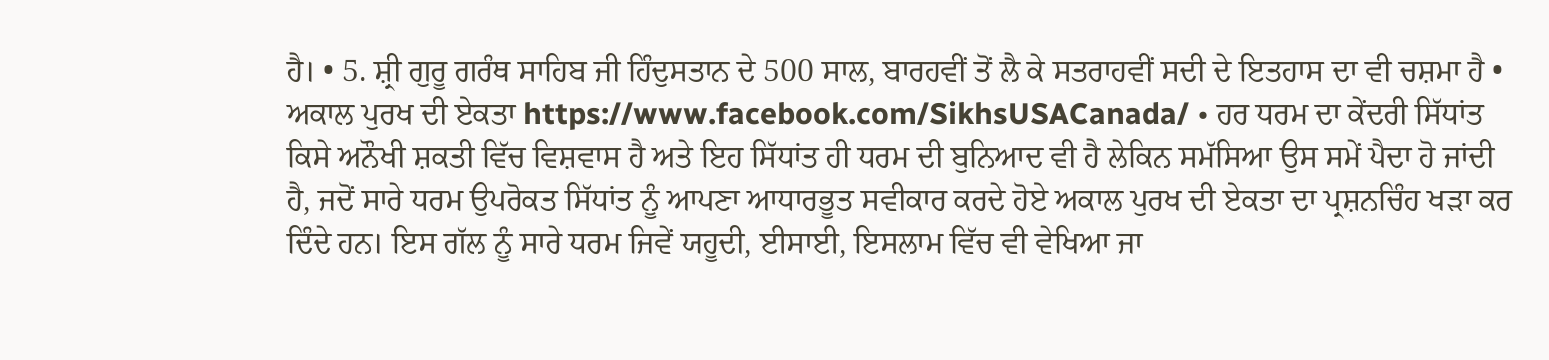ਹੈ। • 5. ਸ਼੍ਰੀ ਗੁਰੂ ਗਰੰਥ ਸਾਹਿਬ ਜੀ ਹਿੰਦੁਸਤਾਨ ਦੇ 500 ਸਾਲ, ਬਾਰਹਵੀਂ ਤੋਂ ਲੈ ਕੇ ਸਤਰਾਹਵੀਂ ਸਦੀ ਦੇ ਇਤਹਾਸ ਦਾ ਵੀ ਚਸ਼ਮਾ ਹੈ • ਅਕਾਲ ਪੁਰਖ ਦੀ ਏਕਤਾ https://www.facebook.com/SikhsUSACanada/ • ਹਰ ਧਰਮ ਦਾ ਕੇਂਦਰੀ ਸਿੱਧਾਂਤ ਕਿਸੇ ਅਨੌਖੀ ਸ਼ਕਤੀ ਵਿੱਚ ਵਿਸ਼ਵਾਸ ਹੈ ਅਤੇ ਇਹ ਸਿੱਧਾਂਤ ਹੀ ਧਰਮ ਦੀ ਬੁਨਿਆਦ ਵੀ ਹੈ ਲੇਕਿਨ ਸਮੱਸਿਆ ਉਸ ਸਮੇਂ ਪੈਦਾ ਹੋ ਜਾਂਦੀ ਹੈ, ਜਦੋਂ ਸਾਰੇ ਧਰਮ ਉਪਰੋਕਤ ਸਿੱਧਾਂਤ ਨੂੰ ਆਪਣਾ ਆਧਾਰਭੂਤ ਸਵੀਕਾਰ ਕਰਦੇ ਹੋਏ ਅਕਾਲ ਪੁਰਖ ਦੀ ਏਕਤਾ ਦਾ ਪ੍ਰਸ਼ਨਚਿੰਹ ਖੜਾ ਕਰ ਦਿੰਦੇ ਹਨ। ਇਸ ਗੱਲ ਨੂੰ ਸਾਰੇ ਧਰਮ ਜਿਵੇਂ ਯਹੂਦੀ, ਈਸਾਈ, ਇਸਲਾਮ ਵਿੱਚ ਵੀ ਵੇਖਿਆ ਜਾ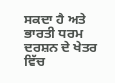ਸਕਦਾ ਹੈ ਅਤੇ ਭਾਰਤੀ ਧਰਮ ਦਰਸ਼ਨ ਦੇ ਖੇਤਰ ਵਿੱਚ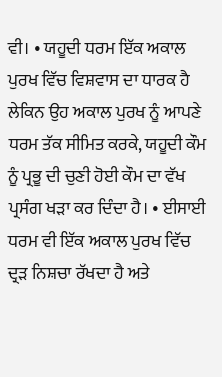ਵੀ। • ਯਹੂਦੀ ਧਰਮ ਇੱਕ ਅਕਾਲ ਪੁਰਖ ਵਿੱਚ ਵਿਸ਼ਵਾਸ ਦਾ ਧਾਰਕ ਹੈ ਲੇਕਿਨ ਉਹ ਅਕਾਲ ਪੁਰਖ ਨੂੰ ਆਪਣੇ ਧਰਮ ਤੱਕ ਸੀਮਿਤ ਕਰਕੇ, ਯਹੂਦੀ ਕੌਮ ਨੂੰ ਪ੍ਰਭੂ ਦੀ ਚੁਣੀ ਹੋਈ ਕੌਮ ਦਾ ਵੱਖ ਪ੍ਰਸੰਗ ਖੜਾ ਕਰ ਦਿੰਦਾ ਹੈ। • ਈਸਾਈ ਧਰਮ ਵੀ ਇੱਕ ਅਕਾਲ ਪੁਰਖ ਵਿੱਚ ਦ੍ਰੜ ਨਿਸ਼ਚਾ ਰੱਖਦਾ ਹੈ ਅਤੇ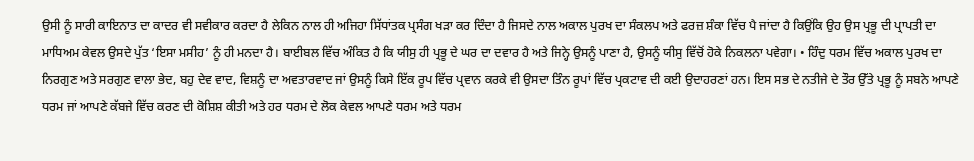ਉਸੀ ਨੂੰ ਸਾਰੀ ਕਾਇਨਾਤ ਦਾ ਕਾਦਰ ਵੀ ਸਵੀਕਾਰ ਕਰਦਾ ਹੈ ਲੇਕਿਨ ਨਾਲ ਹੀ ਅਜਿਹਾ ਸਿੱਧਾਂਤਕ ਪ੍ਰਸੰਗ ਖੜਾ ਕਰ ਦਿੰਦਾ ਹੈ ਜਿਸਦੇ ਨਾਲ ਅਕਾਲ ਪੁਰਖ ਦਾ ਸੰਕਲਪ ਅਤੇ ਫਰਜ਼ ਸ਼ੰਕਾ ਵਿੱਚ ਪੈ ਜਾਂਦਾ ਹੈ ਕਿਉਂਕਿ ਉਹ ਉਸ ਪ੍ਰਭੂ ਦੀ ਪ੍ਰਾਪਤੀ ਦਾ ਮਾਧਿਅਮ ਕੇਵਲ ਉਸਦੇ ਪੁੱਤ ‘ਇਸਾ ਮਸੀਹ’ ਨੂੰ ਹੀ ਮਨਦਾ ਹੈ। ਬਾਈਬਲ ਵਿੱਚ ਅੰਕਿਤ ਹੈ ਕਿ ਯੀਸੁ ਹੀ ਪ੍ਰਭੂ ਦੇ ਘਰ ਦਾ ਦਵਾਰ ਹੈ ਅਤੇ ਜਿਨ੍ਹੇ ਉਸਨੂੰ ਪਾਣਾ ਹੈ, ਉਸਨੂੰ ਯੀਸੁ ਵਿੱਚੋਂ ਹੋਕੇ ਨਿਕਲਨਾ ਪਵੇਗਾ। • ਹਿੰਦੁ ਧਰਮ ਵਿੱਚ ਅਕਾਲ ਪੁਰਖ ਦਾ ਨਿਰਗੁਣ ਅਤੇ ਸਰਗੁਣ ਵਾਲਾ ਭੇਦ, ਬਹੁ ਦੇਵ ਵਾਦ, ਵਿਸ਼ਨੂੰ ਦਾ ਅਵਤਾਰਵਾਦ ਜਾਂ ਉਸਨੂੰ ਕਿਸੇ ਇੱਕ ਰੂਪ ਵਿੱਚ ਪ੍ਰਵਾਨ ਕਰਕੇ ਵੀ ਉਸਦਾ ਤਿੰਨ ਰੂਪਾਂ ਵਿੱਚ ਪ੍ਰਕਟਾਵ ਦੀ ਕਈ ਉਦਾਹਰਣਾਂ ਹਨ। ਇਸ ਸਭ ਦੇ ਨਤੀਜੇ ਦੇ ਤੌਰ ਉੱਤੇ ਪ੍ਰਭੂ ਨੂੰ ਸਬਨੇ ਆਪਣੇ ਧਰਮ ਜਾਂ ਆਪਣੇ ਕੱਬਜੇ ਵਿੱਚ ਕਰਣ ਦੀ ਕੋਸ਼ਿਸ਼ ਕੀਤੀ ਅਤੇ ਹਰ ਧਰਮ ਦੇ ਲੋਕ ਕੇਵਲ ਆਪਣੇ ਧਰਮ ਅਤੇ ਧਰਮ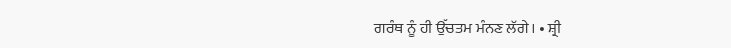ਗਰੰਥ ਨੂੰ ਹੀ ਉੱਚਤਮ ਮੰਨਣ ਲੱਗੇ। • ਸ਼੍ਰੀ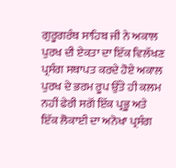ਗੁਰੂਗਰੰਥ ਸਾਹਿਬ ਜੀ ਨੇ ਅਕਾਲ ਪੁਰਖ ਦੀ ਏਕਤਾ ਦਾ ਇੱਕ ਵਿਲੱਖਣ ਪ੍ਰਸੰਗ ਸਥਾਪਤ ਕਰਦੇ ਹੋਏ ਅਕਾਲ ਪੁਰਖ ਦੇ ਭਰਮ ਰੂਪ ਉੱਤੇ ਹੀ ਕਲਮ ਨਹੀਂ ਫੇਰੀ ਸਗੋਂ ਇੱਕ ਪ੍ਰਭੂ ਅਤੇ ਇੱਕ ਲੋਕਾਈ ਦਾ ਅਨੋਖਾ ਪ੍ਰਸੰਗ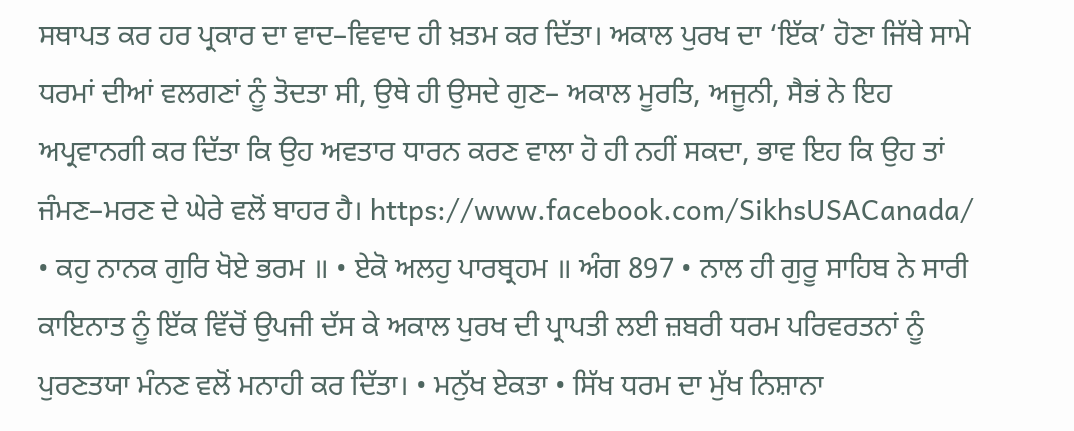ਸਥਾਪਤ ਕਰ ਹਰ ਪ੍ਰਕਾਰ ਦਾ ਵਾਦ–ਵਿਵਾਦ ਹੀ ਖ਼ਤਮ ਕਰ ਦਿੱਤਾ। ਅਕਾਲ ਪੁਰਖ ਦਾ ‘ਇੱਕ’ ਹੋਣਾ ਜਿੱਥੇ ਸਾਮੇ ਧਰਮਾਂ ਦੀਆਂ ਵਲਗਣਾਂ ਨੂੰ ਤੋਦਤਾ ਸੀ, ਉਥੇ ਹੀ ਉਸਦੇ ਗੁਣ– ਅਕਾਲ ਮੂਰਤਿ, ਅਜੂਨੀ, ਸੈਭਂ ਨੇ ਇਹ ਅਪ੍ਰਵਾਨਗੀ ਕਰ ਦਿੱਤਾ ਕਿ ਉਹ ਅਵਤਾਰ ਧਾਰਨ ਕਰਣ ਵਾਲਾ ਹੋ ਹੀ ਨਹੀਂ ਸਕਦਾ, ਭਾਵ ਇਹ ਕਿ ਉਹ ਤਾਂ ਜੰਮਣ–ਮਰਣ ਦੇ ਘੇਰੇ ਵਲੋਂ ਬਾਹਰ ਹੈ। https://www.facebook.com/SikhsUSACanada/ • ਕਹੁ ਨਾਨਕ ਗੁਰਿ ਖੋਏ ਭਰਮ ॥ • ਏਕੋ ਅਲਹੁ ਪਾਰਬ੍ਰਹਮ ॥ ਅੰਗ 897 • ਨਾਲ ਹੀ ਗੁਰੂ ਸਾਹਿਬ ਨੇ ਸਾਰੀ ਕਾਇਨਾਤ ਨੂੰ ਇੱਕ ਵਿੱਚੋਂ ਉਪਜੀ ਦੱਸ ਕੇ ਅਕਾਲ ਪੁਰਖ ਦੀ ਪ੍ਰਾਪਤੀ ਲਈ ਜ਼ਬਰੀ ਧਰਮ ਪਰਿਵਰਤਨਾਂ ਨੂੰ ਪੁਰਣਤਯਾ ਮੰਨਣ ਵਲੋਂ ‍ਮਨਾਹੀ ਕਰ ਦਿੱਤਾ। • ਮਨੁੱਖ ਏਕਤਾ • ਸਿੱਖ ਧਰਮ ਦਾ ਮੁੱਖ ਨਿਸ਼ਾਨਾ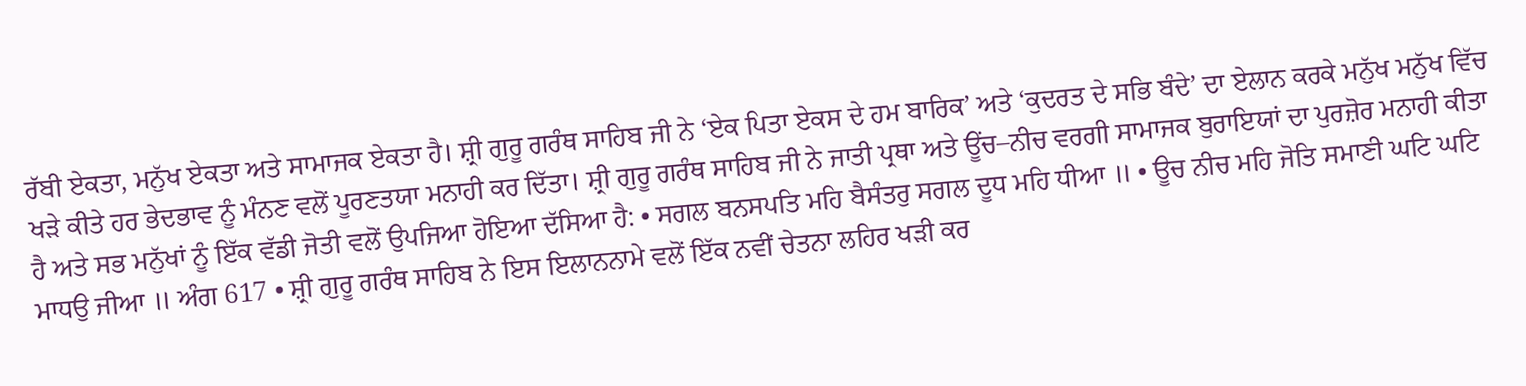ਰੱਬੀ ਏਕਤਾ, ਮਨੁੱਖ ਏਕਤਾ ਅਤੇ ਸਾਮਾਜਕ ਏਕਤਾ ਹੈ। ਸ਼੍ਰੀ ਗੁਰੂ ਗਰੰਥ ਸਾਹਿਬ ਜੀ ਨੇ ‘ਏਕ ਪਿਤਾ ਏਕਸ ਦੇ ਹਮ ਬਾਰਿਕ’ ਅਤੇ ‘ਕੁਦਰਤ ਦੇ ਸਭਿ ਬੰਦੇ’ ਦਾ ਏਲਾਨ ਕਰਕੇ ਮਨੁੱਖ ਮਨੁੱਖ ਵਿੱਚ ਖੜੇ ਕੀਤੇ ਹਰ ਭੇਦਭਾਵ ਨੂੰ ਮੰਨਣ ਵਲੋਂ ਪੂਰਣਤਯਾ ‍ਮਨਾਹੀ ਕਰ ਦਿੱਤਾ। ਸ਼੍ਰੀ ਗੁਰੂ ਗਰੰਥ ਸਾਹਿਬ ਜੀ ਨੇ ਜਾਤੀ ਪ੍ਰਥਾ ਅਤੇ ਊਂਚ–ਨੀਚ ਵਰਗੀ ਸਾਮਾਜਕ ਬੁਰਾਇਯਾਂ ਦਾ ਪੁਰਜ਼ੋਰ ਮਨਾਹੀ ਕੀਤਾ ਹੈ ਅਤੇ ਸਭ ਮਨੁੱਖਾਂ ਨੂੰ ਇੱਕ ਵੱਡੀ ਜੋਤੀ ਵਲੋਂ ਉਪਜਿਆ ਹੋਇਆ ਦੱਸਿਆ ਹੈ: • ਸਗਲ ਬਨਸਪਤਿ ਮਹਿ ਬੈਸੰਤਰੁ ਸਗਲ ਦੂਧ ਮਹਿ ਧੀਆ ॥ • ਊਚ ਨੀਚ ਮਹਿ ਜੋਤਿ ਸਮਾਣੀ ਘਟਿ ਘਟਿ ਮਾਧਉ ਜੀਆ ॥ ਅੰਗ 617 • ਸ਼੍ਰੀ ਗੁਰੂ ਗਰੰਥ ਸਾਹਿਬ ਨੇ ਇਸ ਇਲਾਨਨਾਮੇ ਵਲੋਂ ਇੱਕ ਨਵੀਂ ਚੇਤਨਾ ਲਹਿਰ ਖੜੀ ਕਰ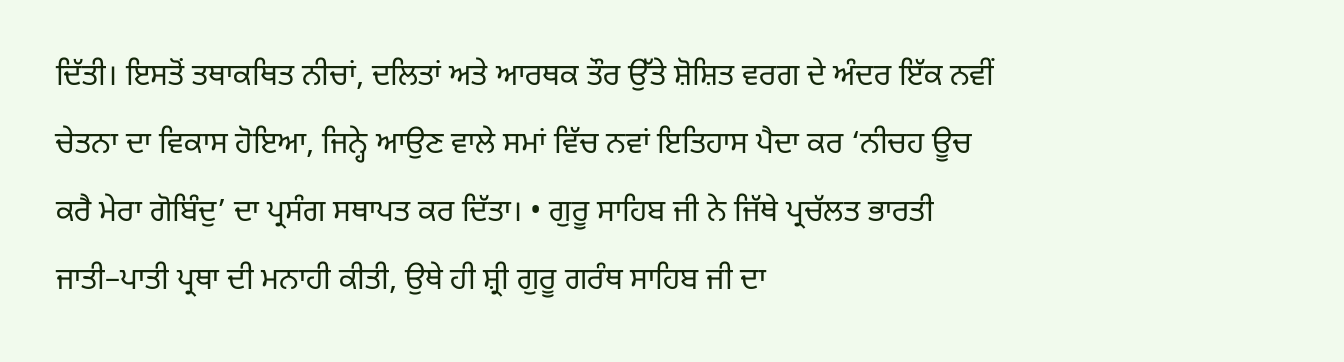ਦਿੱਤੀ। ਇਸਤੋਂ ਤਥਾਕਥਿਤ ਨੀਚਾਂ, ਦਲਿਤਾਂ ਅਤੇ ਆਰਥਕ ਤੌਰ ਉੱਤੇ ਸ਼ੋਸ਼ਿਤ ਵਰਗ ਦੇ ਅੰਦਰ ਇੱਕ ਨਵੀਂ ਚੇਤਨਾ ਦਾ ਵਿਕਾਸ ਹੋਇਆ, ਜਿਨ੍ਹੇ ਆਉਣ ਵਾਲੇ ਸਮਾਂ ਵਿੱਚ ਨਵਾਂ ਇਤਿਹਾਸ ਪੈਦਾ ਕਰ ‘ਨੀਚਹ ਊਚ ਕਰੈ ਮੇਰਾ ਗੋਬਿੰਦੁ’ ਦਾ ਪ੍ਰਸੰਗ ਸਥਾਪਤ ਕਰ ਦਿੱਤਾ। • ਗੁਰੂ ਸਾਹਿਬ ਜੀ ਨੇ ਜਿੱਥੇ ਪ੍ਰਚੱਲਤ ਭਾਰਤੀ ਜਾਤੀ–ਪਾਤੀ ਪ੍ਰਥਾ ਦੀ ਮਨਾਹੀ ਕੀਤੀ, ਉਥੇ ਹੀ ਸ਼੍ਰੀ ਗੁਰੂ ਗਰੰਥ ਸਾਹਿਬ ਜੀ ਦਾ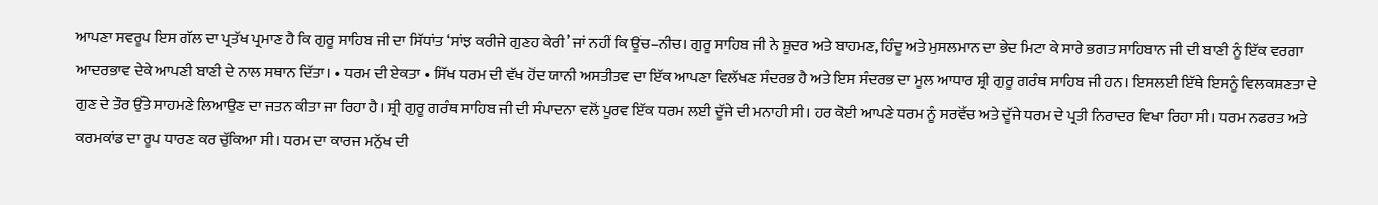ਆਪਣਾ ਸਵਰੂਪ ਇਸ ਗੱਲ ਦਾ ਪ੍ਰਤੱਖ ਪ੍ਰਮਾਣ ਹੈ ਕਿ ਗੁਰੂ ਸਾਹਿਬ ਜੀ ਦਾ ਸਿੱਧਾਂਤ ‘ਸਾਂਝ ਕਰੀਜੇ ਗੁਣਹ ਕੇਰੀ’ ਜਾਂ ਨਹੀਂ ਕਿ ਊਂਚ–ਨੀਚ। ਗੁਰੂ ਸਾਹਿਬ ਜੀ ਨੇ ਸ਼ੂਦਰ ਅਤੇ ਬਾਹਮਣ, ਹਿੰਦੂ ਅਤੇ ਮੁਸਲਮਾਨ ਦਾ ਭੇਦ ਮਿਟਾ ਕੇ ਸਾਰੇ ਭਗਤ ਸਾਹਿਬਾਨ ਜੀ ਦੀ ਬਾਣੀ ਨੂੰ ਇੱਕ ਵਰਗਾ ਆਦਰਭਾਵ ਦੇਕੇ ਆਪਣੀ ਬਾਣੀ ਦੇ ਨਾਲ ਸਥਾਨ ਦਿੱਤਾ। • ਧਰਮ ਦੀ ਏਕਤਾ • ਸਿੱਖ ਧਰਮ ਦੀ ਵੱਖ ਹੋਂਦ ਯਾਨੀ ਅਸਤੀਤਵ ਦਾ ਇੱਕ ਆਪਣਾ ਵਿਲੱਖਣ ਸੰਦਰਭ ਹੈ ਅਤੇ ਇਸ ਸੰਦਰਭ ਦਾ ਮੂਲ ਆਧਾਰ ਸ਼੍ਰੀ ਗੁਰੂ ਗਰੰਥ ਸਾਹਿਬ ਜੀ ਹਨ। ਇਸਲਈ ਇੱਥੇ ਇਸਨੂੰ ਵਿਲਕਸ਼ਣਤਾ ਦੇ ਗੁਣ ਦੇ ਤੌਰ ਉੱਤੇ ਸਾਹਮਣੇ ਲਿਆਉਣ ਦਾ ਜਤਨ ਕੀਤਾ ਜਾ ਰਿਹਾ ਹੈ। ਸ਼੍ਰੀ ਗੁਰੂ ਗਰੰਥ ਸਾਹਿਬ ਜੀ ਦੀ ਸੰਪਾਦਨਾ ਵਲੋਂ ਪੂਰਵ ਇੱਕ ਧਰਮ ਲਈ ਦੂੱਜੇ ਦੀ ਮਨਾਹੀ ਸੀ। ਹਰ ਕੋਈ ਆਪਣੇ ਧਰਮ ਨੂੰ ਸਰਵੋੱਚ ਅਤੇ ਦੂੱਜੇ ਧਰਮ ਦੇ ਪ੍ਰਤੀ ਨਿਰਾਦਰ ਵਿਖਾ ਰਿਹਾ ਸੀ। ਧਰਮ ਨਫਰਤ ਅਤੇ ਕਰਮਕਾਂਡ ਦਾ ਰੂਪ ਧਾਰਣ ਕਰ ਚੁੱਕਿਆ ਸੀ। ਧਰਮ ਦਾ ਕਾਰਜ ਮਨੁੱਖ ਦੀ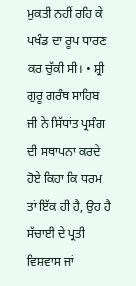ਮੁਕਤੀ ਨਹੀਂ ਰਹਿ ਕੇ ਪਖੰਡ ਦਾ ਰੂਪ ਧਾਰਣ ਕਰ ਚੁੱਕੀ ਸੀ। • ਸ਼੍ਰੀ ਗੁਰੂ ਗਰੰਥ ਸਾਹਿਬ ਜੀ ਨੇ ਸਿੱਧਾਂਤ ਪ੍ਰਸੰਗ ਦੀ ਸਥਾਪਨਾ ਕਰਦੇ ਹੋਏ ਕਿਹਾ ਕਿ ਧਰਮ ਤਾਂ ਇੱਕ ਹੀ ਹੈ, ਉਹ ਹੈ ਸੱਚਾਈ ਦੇ ਪ੍ਰਤੀ ਵਿਸ਼ਵਾਸ ਜਾਂ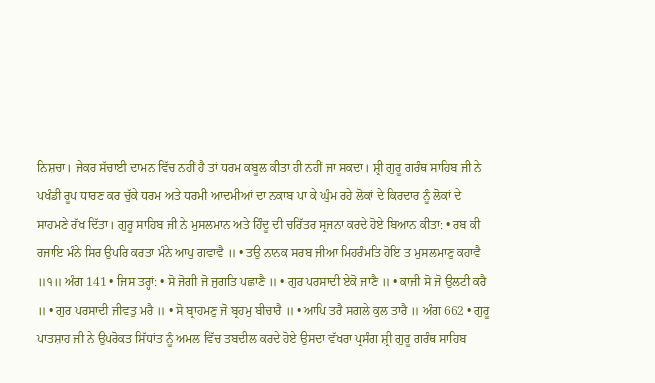ਨਿਸ਼ਚਾ। ਜੇਕਰ ਸੱਚਾਈ ਦਾਮਨ ਵਿੱਚ ਨਹੀਂ ਹੈ ਤਾਂ ਧਰਮ ਕਬੂਲ ਕੀਤਾ ਹੀ ਨਹੀਂ ਜਾ ਸਕਦਾ। ਸ਼੍ਰੀ ਗੁਰੂ ਗਰੰਥ ਸਾਹਿਬ ਜੀ ਨੇ ਪਖੰਡੀ ਰੂਪ ਧਾਰਣ ਕਰ ਚੁੱਕੇ ਧਰਮ ਅਤੇ ਧਰਮੀ ਆਦਮੀਆਂ ਦਾ ਨਕਾਬ ਪਾ ਕੇ ਘੁੰਮ ਰਹੇ ਲੋਕਾਂ ਦੇ ਕਿਰਦਾਰ ਨੂੰ ਲੋਕਾਂ ਦੇ ਸਾਹਮਣੇ ਰੱਖ ਦਿੱਤਾ। ਗੁਰੂ ਸਾਹਿਬ ਜੀ ਨੇ ਮੁਸਲਮਾਨ ਅਤੇ ਹਿੰਦੂ ਦੀ ਚਰਿੱਤਰ ਸ੍ਰਜਨਾ ਕਰਦੇ ਹੋਏ ਬਿਆਨ ਕੀਤਾ: • ਰਬ ਕੀ ਰਜਾਇ ਮੰਨੇ ਸਿਰ ਉਪਰਿ ਕਰਤਾ ਮੰਨੇ ਆਪੁ ਗਵਾਵੈ ॥ • ਤਉ ਨਾਨਕ ਸਰਬ ਜੀਆ ਮਿਹਰੰਮਤਿ ਹੋਇ ਤ ਮੁਸਲਮਾਣੁ ਕਹਾਵੈ ॥੧॥ ਅੰਗ 141 • ਜਿਸ ਤਰ੍ਹਾਂ: • ਸੋ ਜੋਗੀ ਜੋ ਜੁਗਤਿ ਪਛਾਣੈ ॥ • ਗੁਰ ਪਰਸਾਦੀ ਏਕੋ ਜਾਣੈ ॥ • ਕਾਜੀ ਸੋ ਜੋ ਉਲਟੀ ਕਰੈ ॥ • ਗੁਰ ਪਰਸਾਦੀ ਜੀਵਤੁ ਮਰੈ ॥ • ਸੋ ਬ੍ਰਾਹਮਣੁ ਜੋ ਬ੍ਰਹਮੁ ਬੀਚਾਰੈ ॥ • ਆਪਿ ਤਰੈ ਸਗਲੇ ਕੁਲ ਤਾਰੈ ॥ ਅੰਗ 662 • ਗੁਰੂ ਪਾਤਸ਼ਾਹ ਜੀ ਨੇ ਉਪਰੋਕਤ ਸਿੱਧਾਂਤ ਨੂੰ ਅਮਲ ਵਿੱਚ ਤਬਦੀਲ ਕਰਦੇ ਹੋਏ ਉਸਦਾ ਵੱਖਰਾ ਪ੍ਰਸੰਗ ਸ਼੍ਰੀ ਗੁਰੂ ਗਰੰਥ ਸਾਹਿਬ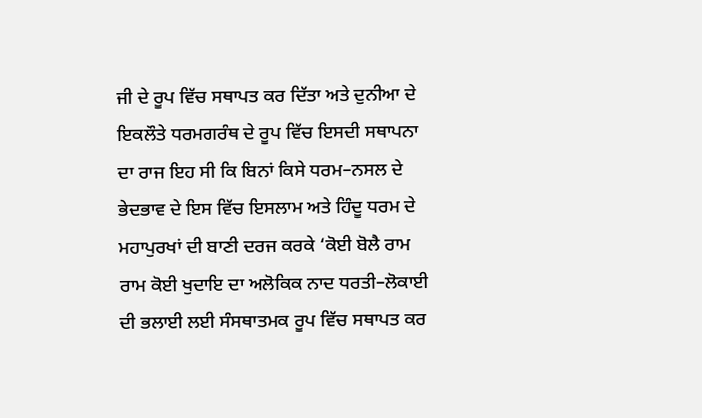ਜੀ ਦੇ ਰੂਪ ਵਿੱਚ ਸਥਾਪਤ ਕਰ ਦਿੱਤਾ ਅਤੇ ਦੁਨੀਆ ਦੇ ਇਕਲੌਤੇ ਧਰਮਗਰੰਥ ਦੇ ਰੂਪ ਵਿੱਚ ਇਸਦੀ ਸਥਾਪਨਾ ਦਾ ਰਾਜ ਇਹ ਸੀ ਕਿ ਬਿਨਾਂ ਕਿਸੇ ਧਰਮ–ਨਸਲ ਦੇ ਭੇਦਭਾਵ ਦੇ ਇਸ ਵਿੱਚ ਇਸਲਾਮ ਅਤੇ ਹਿੰਦੂ ਧਰਮ ਦੇ ਮਹਾਪੁਰਖਾਂ ਦੀ ਬਾਣੀ ਦਰਜ ਕਰਕੇ ‘ਕੋਈ ਬੋਲੈ ਰਾਮ ਰਾਮ ਕੋਈ ਖੁਦਾਇ ਦਾ ਅਲੋਕਿਕ ਨਾਦ ਧਰਤੀ–ਲੋਕਾਈ ਦੀ ਭਲਾਈ ਲਈ ਸੰਸਥਾਤਮਕ ਰੂਪ ਵਿੱਚ ਸਥਾਪਤ ਕਰ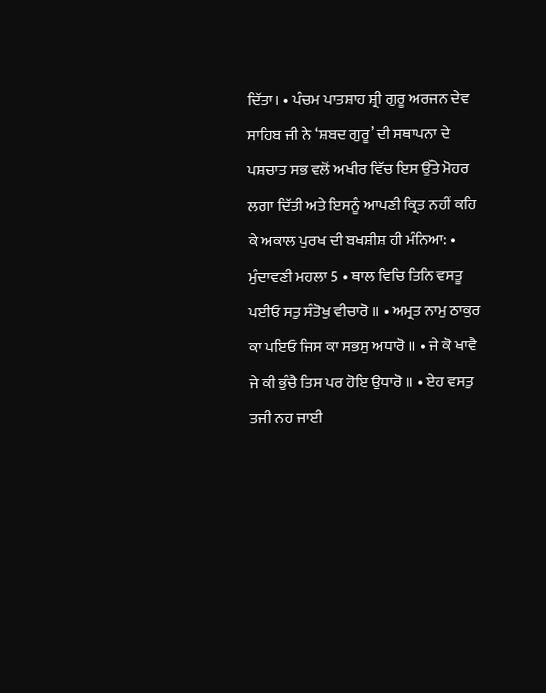ਦਿੱਤਾ। • ਪੰਚਮ ਪਾਤਸ਼ਾਹ ਸ਼੍ਰੀ ਗੁਰੂ ਅਰਜਨ ਦੇਵ ਸਾਹਿਬ ਜੀ ਨੇ ‘ਸ਼ਬਦ ਗੁਰੂ’ ਦੀ ਸਥਾਪਨਾ ਦੇ ਪਸ਼ਚਾਤ ਸਭ ਵਲੋਂ ਅਖੀਰ ਵਿੱਚ ਇਸ ਉੱਤੇ ਮੋਹਰ ਲਗਾ ਦਿੱਤੀ ਅਤੇ ਇਸਨੂੰ ਆਪਣੀ ਕ੍ਰਿਤ ਨਹੀਂ ਕਹਿ ਕੇ ਅਕਾਲ ਪੁਰਖ ਦੀ ਬਖਸ਼ੀਸ਼ ਹੀ ਮੰਨਿਆ: • ਮੁੰਦਾਵਣੀ ਮਹਲਾ 5 • ਥਾਲ ਵਿਚਿ ਤਿਨਿ ਵਸਤੂ ਪਈਓ ਸਤੁ ਸੰਤੋਖੁ ਵੀਚਾਰੋ ॥ • ਅਮ੍ਰਤ ਨਾਮੁ ਠਾਕੁਰ ਕਾ ਪਇਓ ਜਿਸ ਕਾ ਸਭਸੁ ਅਧਾਰੋ ॥ • ਜੇ ਕੋ ਖਾਵੈ ਜੇ ਕੀ ਭੁੰਚੈ ਤਿਸ ਪਰ ਹੋਇ ਉਧਾਰੋ ॥ • ਏਹ ਵਸਤੁ ਤਜੀ ਨਹ ਜਾਈ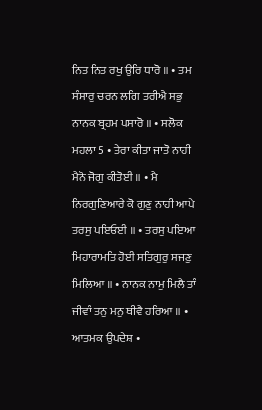ਨਿਤ ਨਿਤ ਰਖੁ ਉਰਿ ਧਾਰੋ ॥ • ਤਮ ਸੰਸਾਰੁ ਚਰਨ ਲਗਿ ਤਰੀਐ ਸਭੁ ਨਾਨਕ ਬ੍ਰਹਮ ਪਸਾਰੋ ॥ • ਸਲੋਕ ਮਹਲਾ 5 • ਤੇਰਾ ਕੀਤਾ ਜਾਤੋ ਨਾਹੀ ਮੈਨੋ ਜੋਗੁ ਕੀਤੋਈ ॥ • ਮੈ ਨਿਰਗੁਣਿਆਰੇ ਕੋ ਗੁਣੁ ਨਾਹੀ ਆਪੇ ਤਰਸੁ ਪਇਓਈ ॥ • ਤਰਸੁ ਪਇਆ ਮਿਹਾਰਾਮਤਿ ਹੋਈ ਸਤਿਗੁਰੁ ਸਜਣੁ ਮਿਲਿਆ ॥ • ਨਾਨਕ ਨਾਮੁ ਮਿਲੈ ਤਾੰ ਜੀਵਾੰ ਤਨੁ ਮਨੁ ਥੀਵੈ ਹਰਿਆ ॥ • ਆਤਮਕ ਉਪਦੇਸ਼ •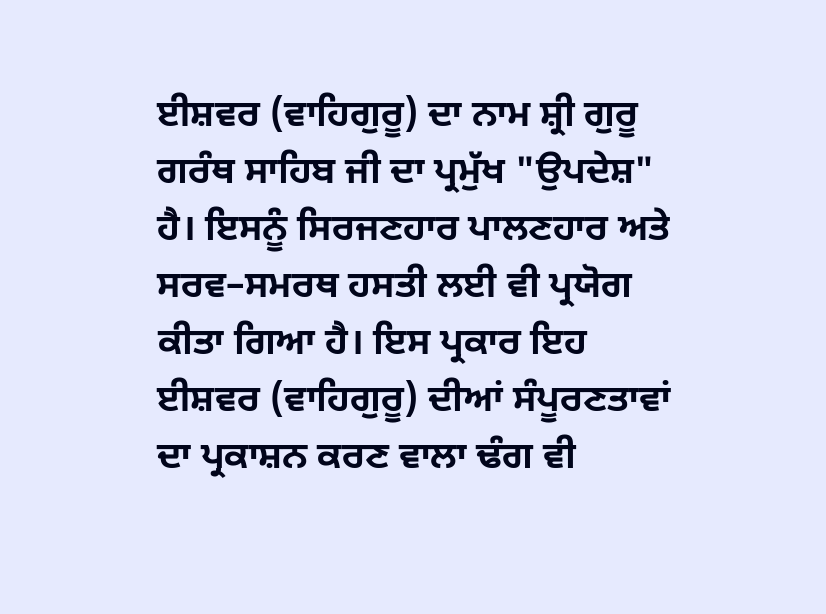ਈਸ਼ਵਰ (ਵਾਹਿਗੁਰੂ) ਦਾ ਨਾਮ ਸ਼੍ਰੀ ਗੁਰੂ ਗਰੰਥ ਸਾਹਿਬ ਜੀ ਦਾ ਪ੍ਰਮੁੱਖ "ਉਪਦੇਸ਼" ਹੈ। ਇਸਨੂੰ ਸਿਰਜਣਹਾਰ ਪਾਲਣਹਾਰ ਅਤੇ ਸਰਵ–ਸਮਰਥ ਹਸਤੀ ਲਈ ਵੀ ਪ੍ਰਯੋਗ ਕੀਤਾ ਗਿਆ ਹੈ। ਇਸ ਪ੍ਰਕਾਰ ਇਹ ਈਸ਼ਵਰ (ਵਾਹਿਗੁਰੂ) ਦੀਆਂ ਸੰਪੂਰਣਤਾਵਾਂ ਦਾ ਪ੍ਰਕਾਸ਼ਨ ਕਰਣ ਵਾਲਾ ਢੰਗ ਵੀ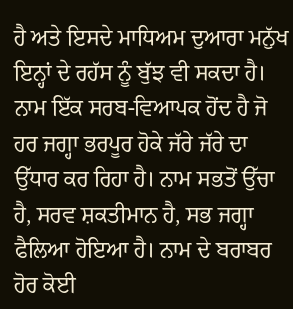ਹੈ ਅਤੇ ਇਸਦੇ ਮਾਧਿਅਮ ਦੁਆਰਾ ਮਨੁੱਖ ਇਨ੍ਹਾਂ ਦੇ ਰਹੱਸ ਨੂੰ ਬੁੱਝ ਵੀ ਸਕਦਾ ਹੈ। ਨਾਮ ਇੱਕ ਸਰਬ-ਵਿਆਪਕ ਹੋਂਦ ਹੈ ਜੋ ਹਰ ਜਗ੍ਹਾ ਭਰਪੂਰ ਹੋਕੇ ਜੱਰੇ ਜੱਰੇ ਦਾ ਉੱਧਾਰ ਕਰ ਰਿਹਾ ਹੈ। ਨਾਮ ਸਭਤੋਂ ਉੱਚਾ ਹੈ, ਸਰਵ ਸ਼ਕਤੀਮਾਨ ਹੈ, ਸਭ ਜਗ੍ਹਾ ਫੈਲਿਆ ਹੋਇਆ ਹੈ। ਨਾਮ ਦੇ ਬਰਾਬਰ ਹੋਰ ਕੋਈ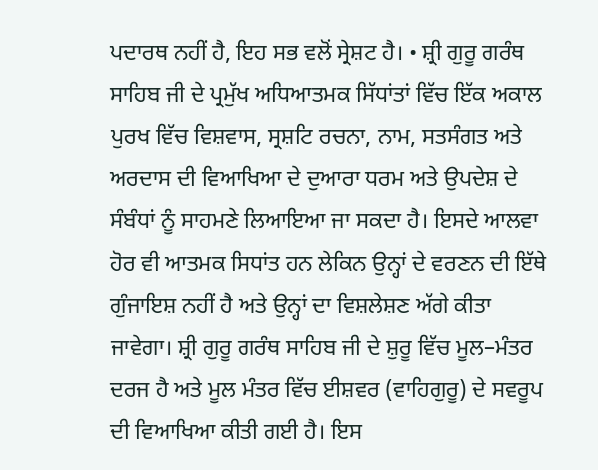ਪਦਾਰਥ ਨਹੀਂ ਹੈ, ਇਹ ਸਭ ਵਲੋਂ ਸ੍ਰੇਸ਼ਟ ਹੈ। • ਸ਼੍ਰੀ ਗੁਰੂ ਗਰੰਥ ਸਾਹਿਬ ਜੀ ਦੇ ਪ੍ਰਮੁੱਖ ਅਧਿਆਤਮਕ ਸਿੱਧਾਂਤਾਂ ਵਿੱਚ ਇੱਕ ਅਕਾਲ ਪੁਰਖ ਵਿੱਚ ਵਿਸ਼ਵਾਸ, ਸ੍ਰਸ਼ਟਿ ਰਚਨਾ, ਨਾਮ, ਸਤਸੰਗਤ ਅਤੇ ਅਰਦਾਸ ਦੀ ਵਿਆਖਿਆ ਦੇ ਦੁਆਰਾ ਧਰਮ ਅਤੇ ਉਪਦੇਸ਼ ਦੇ ਸੰਬੰਧਾਂ ਨੂੰ ਸਾਹਮਣੇ ਲਿਆਇਆ ਜਾ ਸਕਦਾ ਹੈ। ਇਸਦੇ ਆਲਵਾ ਹੋਰ ਵੀ ਆਤਮਕ ਸਿਧਾਂਤ ਹਨ ਲੇਕਿਨ ਉਨ੍ਹਾਂ ਦੇ ਵਰਣਨ ਦੀ ਇੱਥੇ ਗੁੰਜਾਇਸ਼ ਨਹੀਂ ਹੈ ਅਤੇ ਉਨ੍ਹਾਂ ਦਾ ਵਿਸ਼ਲੇਸ਼ਣ ਅੱਗੇ ਕੀਤਾ ਜਾਵੇਗਾ। ਸ਼੍ਰੀ ਗੁਰੂ ਗਰੰਥ ਸਾਹਿਬ ਜੀ ਦੇ ਸ਼ੁਰੂ ਵਿੱਚ ਮੂਲ–ਮੰਤਰ ਦਰਜ ਹੈ ਅਤੇ ਮੂਲ ਮੰਤਰ ਵਿੱਚ ਈਸ਼ਵਰ (ਵਾਹਿਗੁਰੂ) ਦੇ ਸਵਰੂਪ ਦੀ ਵਿਆਖਿਆ ਕੀਤੀ ਗਈ ਹੈ। ਇਸ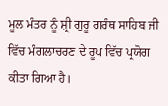ਮੂਲ ਮੰਤਰ ਨੂੰ ਸ਼੍ਰੀ ਗੁਰੂ ਗਰੰਥ ਸਾਹਿਬ ਜੀ ਵਿੱਚ ਮੰਗਲਾਚਰਣ ਦੇ ਰੂਪ ਵਿੱਚ ਪ੍ਰਯੋਗ ਕੀਤਾ ਗਿਆ ਹੈ।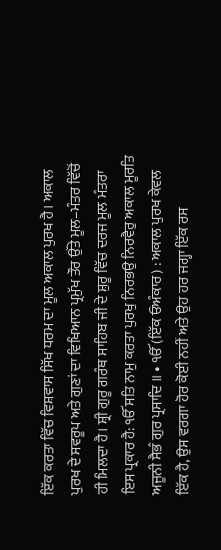ਇੱਕ ਕਰਤਾ ਵਿੱਚ ਵਿਸ਼ਵਾਸ ਸਿੱਖ ਧਰਮ ਦਾ ਮੂਲ ਅਕਾਲ ਪੁਰਖ ਹੈ। ਅਕਾਲ ਪੁਰਖ ਦੇ ਸਵਰੂਪ ਅਤੇ ਗੁਣਾਂ ਦਾ ਵਿਖਿਆਨ ਪ੍ਰਮੁੱਖ ਤੌਰ ਉੱਤੇ ਮੂਲ–ਮੰਤਰ ਵਿੱਚੋਂ ਹੀ ਮਿਲਦਾ ਹੈ। ਸ਼੍ਰੀ ਗੁਰੂ ਗਰੰਥ ਸਾਹਿਬ ਜੀ ਦੇ ਸ਼ੁਰੂ ਵਿੱਚ ਦਰਜ ਮੂਲ ਮੰਤਰਾ ਇਸ ਪ੍ਰਕਾਰ ਹੈ: ੴ ਸਤਿ ਨਾਮੁ ਕਰਤਾ ਪੁਰਖੁ ਨਿਰਭਉ ਨਿਰਵੈਰੁ ਅਕਾਲ ਮੂਰਤਿ ਅਜੂਨੀ ਸੈਭੰ ਗੁਰ ਪ੍ਰਸਾਦਿ ॥ • ੴ (ਇੱਕ ਓਅੰਕਾਰ) : ਅਕਾਲ ਪੁਰਖ ਕੇਵਲ ਇੱਕ ਹੈ, ਉਸ ਵਰਗਾ ਹੋਰ ਕੋਈ ਨਹੀਂ ਅਤੇ ਉਹ ਹਰ ਜਗ੍ਹਾ ਇੱਕ ਰਸ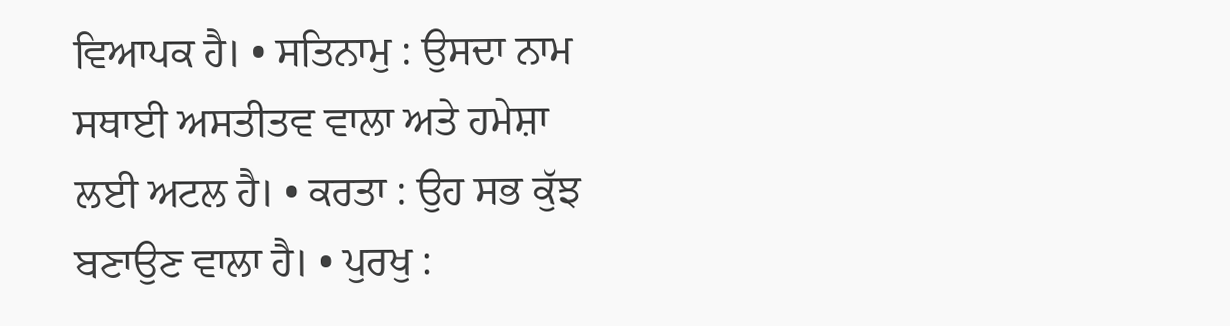ਵਿਆਪਕ ਹੈ। • ਸਤਿਨਾਮੁ : ਉਸਦਾ ਨਾਮ ਸਥਾਈ ਅਸਤੀਤਵ ਵਾਲਾ ਅਤੇ ਹਮੇਸ਼ਾ ਲਈ ਅਟਲ ਹੈ। • ਕਰਤਾ : ਉਹ ਸਭ ਕੁੱਝ ਬਣਾਉਣ ਵਾਲਾ ਹੈ। • ਪੁਰਖੁ :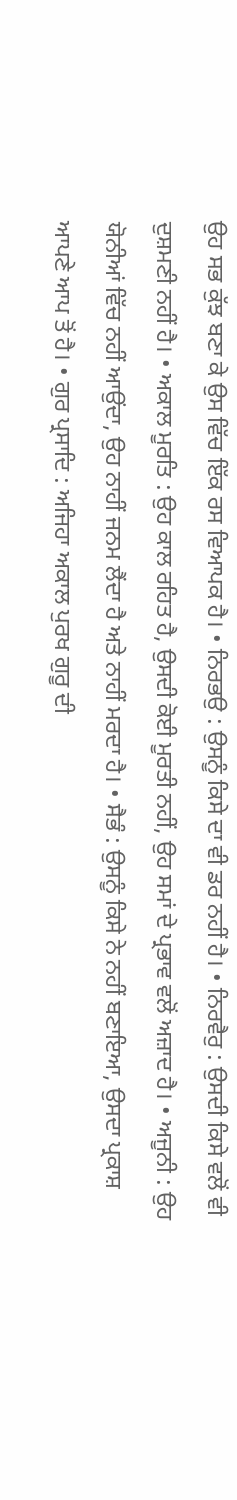ਉਹ ਸਭ ਕੁੱਝ ਬਣਾ ਕੇ ਉਸ ਵਿੱਚ ਇੱਕ ਰਸ ਵਿਆਪਕ ਹੈ। • ਨਿਰਭਉ : ਉਸਨੂੰ ਕਿਸੇ ਦਾ ਵੀ ਡਰ ਨਹੀਂ ਹੈ। • ਨਿਰਵੈਰੁ : ਉਸਦੀ ਕਿਸੇ ਵਲੋਂ ਵੀ ਦੁਸ਼ਮਣੀ ਨਹੀਂ ਹੈ। • ਅਕਾਲ ਮੂਰਤਿ : ਉਹ ਕਾਲ ਰਹਿਤ ਹੈ, ਉਸਦੀ ਕੋਈ ਮੂਰਤੀ ਨਹੀਂ, ਉਹ ਸਮਾਂ ਦੇ ਪ੍ਰਭਾਵ ਵਲੋਂ ਅਜ਼ਾਦ ਹੈ। • ਅਜੂਨੀ : ਉਹ ਯੋਨੀਆਂ ਵਿੱਚ ਨਹੀਂ ਆਉਂਦਾ, ਉਹ ਨਾਹੀਂ ਜਨਮ ਲੈਂਦਾ ਹੈ ਅਤੇ ਨਾਹੀਂ ਮਰਦਾ ਹੈ। • ਸੈਭੰ : ਉਸਨੂੰ ਕਿਸੇ ਨੇ ਨਹੀਂ ਬਣਾਇਆ, ਉਸਦਾ ਪ੍ਰਕਾਸ਼ ਆਪਣੇ ਆਪ ਤੋਂ ਹੈ। • ਗੁਰ ਪ੍ਰਸਾਦਿ : ਅਜਿਹਾ ਅਕਾਲ ਪੁਰਖ ਗੁਰੂ ਦੀ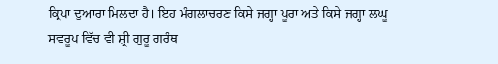ਕ੍ਰਿਪਾ ਦੁਆਰਾ ਮਿਲਦਾ ਹੈ। ਇਹ ਮੰਗਲਾਚਰਣ ਕਿਸੇ ਜਗ੍ਹਾ ਪੂਰਾ ਅਤੇ ਕਿਸੇ ਜਗ੍ਹਾ ਲਘੂ ਸਵਰੂਪ ਵਿੱਚ ਵੀ ਸ਼੍ਰੀ ਗੁਰੂ ਗਰੰਥ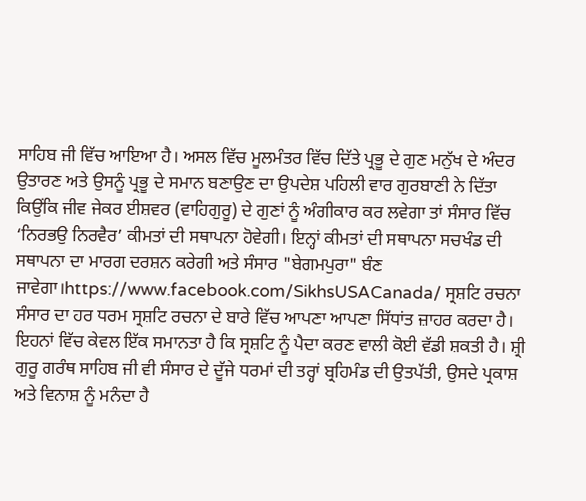ਸਾਹਿਬ ਜੀ ਵਿੱਚ ਆਇਆ ਹੈ। ਅਸਲ ਵਿੱਚ ਮੂਲਮੰਤਰ ਵਿੱਚ ਦਿੱਤੇ ਪ੍ਰਭੂ ਦੇ ਗੁਣ ਮਨੁੱਖ ਦੇ ਅੰਦਰ ਉਤਾਰਣ ਅਤੇ ਉਸਨੂੰ ਪ੍ਰਭੂ ਦੇ ਸਮਾਨ ਬਣਾਉਣ ਦਾ ਉਪਦੇਸ਼ ਪਹਿਲੀ ਵਾਰ ਗੁਰਬਾਣੀ ਨੇ ਦਿੱਤਾ ਕਿਉਂਕਿ ਜੀਵ ਜੇਕਰ ਈਸ਼ਵਰ (ਵਾਹਿਗੁਰੂ) ਦੇ ਗੁਣਾਂ ਨੂੰ ਅੰਗੀਕਾਰ ਕਰ ਲਵੇਗਾ ਤਾਂ ਸੰਸਾਰ ਵਿੱਚ ‘ਨਿਰਭਉ ਨਿਰਵੈਰ’ ਕੀਮਤਾਂ ਦੀ ਸਥਾਪਨਾ ਹੋਵੇਗੀ। ਇਨ੍ਹਾਂ ਕੀਮਤਾਂ ਦੀ ਸਥਾਪਨਾ ਸਚਖੰਡ ਦੀ ਸਥਾਪਨਾ ਦਾ ਮਾਰਗ ਦਰਸ਼ਨ ਕਰੇਗੀ ਅਤੇ ਸੰਸਾਰ "ਬੇਗਮਪੁਰਾ" ਬੰਣ ਜਾਵੇਗਾ।https://www.facebook.com/SikhsUSACanada/ ਸ੍ਰਸ਼ਟਿ ਰਚਨਾ ਸੰਸਾਰ ਦਾ ਹਰ ਧਰਮ ਸ੍ਰਸ਼ਟਿ ਰਚਨਾ ਦੇ ਬਾਰੇ ਵਿੱਚ ਆਪਣਾ ਆਪਣਾ ਸਿੱਧਾਂਤ ਜ਼ਾਹਰ ਕਰਦਾ ਹੈ। ਇਹਨਾਂ ਵਿੱਚ ਕੇਵਲ ਇੱਕ ਸਮਾਨਤਾ ਹੈ ਕਿ ਸ੍ਰਸ਼ਟਿ ਨੂੰ ਪੈਦਾ ਕਰਣ ਵਾਲੀ ਕੋਈ ਵੱਡੀ ਸ਼ਕਤੀ ਹੈ। ਸ਼੍ਰੀ ਗੁਰੂ ਗਰੰਥ ਸਾਹਿਬ ਜੀ ਵੀ ਸੰਸਾਰ ਦੇ ਦੂੱਜੇ ਧਰਮਾਂ ਦੀ ਤਰ੍ਹਾਂ ਬ੍ਰਹਿਮੰਡ ਦੀ ਉਤਪੱਤੀ, ਉਸਦੇ ਪ੍ਰਕਾਸ਼ ਅਤੇ ਵਿਨਾਸ਼ ਨੂੰ ਮਨੰਦਾ ਹੈ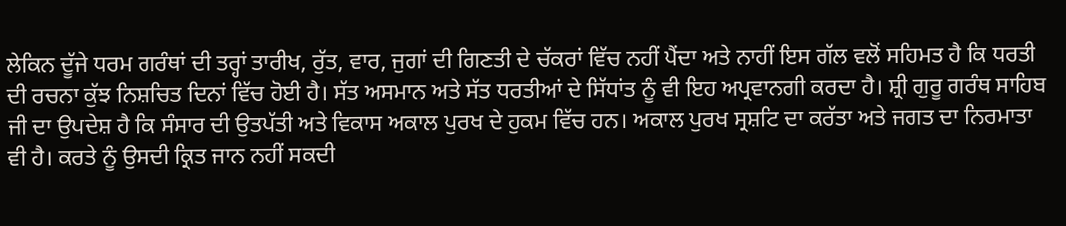ਲੇਕਿਨ ਦੂੱਜੇ ਧਰਮ ਗਰੰਥਾਂ ਦੀ ਤਰ੍ਹਾਂ ਤਾਰੀਖ, ਰੁੱਤ, ਵਾਰ, ਜੁਗਾਂ ਦੀ ਗਿਣਤੀ ਦੇ ਚੱਕਰਾਂ ਵਿੱਚ ਨਹੀਂ ਪੈਂਦਾ ਅਤੇ ਨਾਹੀਂ ਇਸ ਗੱਲ ਵਲੋਂ ਸਹਿਮਤ ਹੈ ਕਿ ਧਰਤੀ ਦੀ ਰਚਨਾ ਕੁੱਝ ਨਿਸ਼ਚਿਤ ਦਿਨਾਂ ਵਿੱਚ ਹੋਈ ਹੈ। ਸੱਤ ਅਸਮਾਨ ਅਤੇ ਸੱਤ ਧਰਤੀਆਂ ਦੇ ਸਿੱਧਾਂਤ ਨੂੰ ਵੀ ਇਹ ਅਪ੍ਰਵਾਨਗੀ ਕਰਦਾ ਹੈ। ਸ਼੍ਰੀ ਗੁਰੂ ਗਰੰਥ ਸਾਹਿਬ ਜੀ ਦਾ ਉਪਦੇਸ਼ ਹੈ ਕਿ ਸੰਸਾਰ ਦੀ ਉਤਪੱਤੀ ਅਤੇ ਵਿਕਾਸ ਅਕਾਲ ਪੁਰਖ ਦੇ ਹੁਕਮ ਵਿੱਚ ਹਨ। ਅਕਾਲ ਪੁਰਖ ਸ੍ਰਸ਼ਟਿ ਦਾ ਕਰੱਤਾ ਅਤੇ ਜਗਤ ਦਾ ਨਿਰਮਾਤਾ ਵੀ ਹੈ। ਕਰਤੇ ਨੂੰ ਉਸਦੀ ਕ੍ਰਿਤ ਜਾਨ ਨਹੀਂ ਸਕਦੀ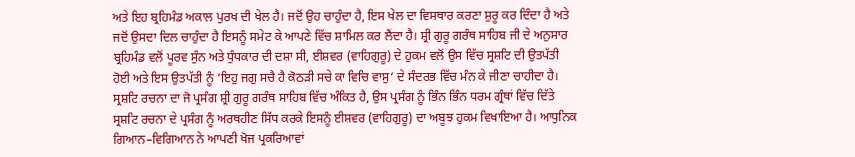ਅਤੇ ਇਹ ਬ੍ਰਹਿਮੰਡ ਅਕਾਲ ਪੁਰਖ ਦੀ ਖੇਲ ਹੈ। ਜਦੋਂ ਉਹ ਚਾਹੁੰਦਾ ਹੈ, ਇਸ ਖੇਲ ਦਾ ਵਿਸਥਾਰ ਕਰਣਾ ਸ਼ੁਰੂ ਕਰ ਦਿੰਦਾ ਹੈ ਅਤੇ ਜਦੋਂ ਉਸਦਾ ਦਿਲ ਚਾਹੁੰਦਾ ਹੈ ਇਸਨੂੰ ਸਮੇਟ ਕੇ ਆਪਣੇ ਵਿੱਚ ਸ਼ਾਮਿਲ ਕਰ ਲੈਂਦਾ ਹੈ। ਸ਼੍ਰੀ ਗੁਰੂ ਗਰੰਥ ਸਾਹਿਬ ਜੀ ਦੇ ਅਨੁਸਾਰ ਬ੍ਰਹਿਮੰਡ ਵਲੋਂ ਪੂਰਵ ਸੁੰਨ ਅਤੇ ਧੁੰਧਕਾਰ ਦੀ ਦਸ਼ਾ ਸੀ, ਈਸ਼ਵਰ (ਵਾਹਿਗੁਰੂ) ਦੇ ਹੁਕਮ ਵਲੋਂ ਉਸ ਵਿੱਚ ਸ੍ਰਸ਼ਟਿ ਦੀ ਉਤਪੱਤੀ ਹੋਈ ਅਤੇ ਇਸ ਉਤਪੱਤੀ ਨੂੰ ‘ਇਹੁ ਜਗੁ ਸਚੈ ਹੈ ਕੋਠੜੀ ਸਚੇ ਕਾ ਵਿਚਿ ਵਾਸੁ‘ ਦੇ ਸੰਦਰਭ ਵਿੱਚ ਮੰਨ ਕੇ ਜੀਣਾ ਚਾਹੀਦਾ ਹੈ। ਸ੍ਰਸ਼ਟਿ ਰਚਨਾ ਦਾ ਜੋ ਪ੍ਰਸੰਗ ਸ਼੍ਰੀ ਗੁਰੂ ਗਰੰਥ ਸਾਹਿਬ ਵਿੱਚ ਅੰਕਿਤ ਹੈ, ਉਸ ਪ੍ਰਸੰਗ ਨੂੰ ਭਿੰਨ ਭਿੰਨ ਧਰਮ ਗ੍ਰੰਥਾਂ ਵਿੱਚ ਦਿੱਤੇ ਸ੍ਰਸ਼ਟਿ ਰਚਨਾ ਦੇ ਪ੍ਰਸੰਗ ਨੂੰ ਅਰਥਹੀਣ ਸਿੱਧ ਕਰਕੇ ਇਸਨੂੰ ਈਸ਼ਵਰ (ਵਾਹਿਗੁਰੂ) ਦਾ ਅਬੂਝ ਹੁਕਮ ਵਿਖਾਇਆ ਹੈ। ਆਧੁਨਿਕ ਗਿਆਨ–ਵਿਗਿਆਨ ਨੇ ਆਪਣੀ ਖੋਜ ਪ੍ਰਕਰਿਆਵਾਂ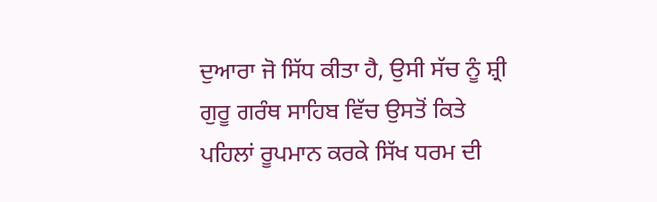ਦੁਆਰਾ ਜੋ ਸਿੱਧ ਕੀਤਾ ਹੈ, ਉਸੀ ਸੱਚ ਨੂੰ ਸ਼੍ਰੀ ਗੁਰੂ ਗਰੰਥ ਸਾਹਿਬ ਵਿੱਚ ਉਸਤੋਂ ਕਿਤੇ ਪਹਿਲਾਂ ਰੂਪਮਾਨ ਕਰਕੇ ਸਿੱਖ ਧਰਮ ਦੀ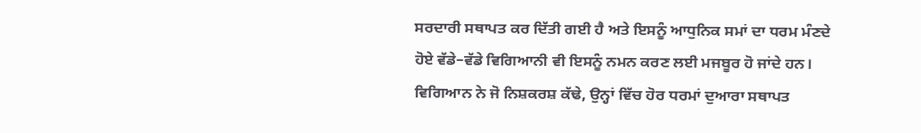ਸਰਦਾਰੀ ਸਥਾਪਤ ਕਰ ਦਿੱਤੀ ਗਈ ਹੈ ਅਤੇ ਇਸਨੂੰ ਆਧੁਨਿਕ ਸਮਾਂ ਦਾ ਧਰਮ ਮੰਣਦੇ ਹੋਏ ਵੱਡੇ–ਵੱਡੇ ਵਿਗਿਆਨੀ ਵੀ ਇਸਨੂੰ ਨਮਨ ਕਰਣ ਲਈ ਮਜਬੂਰ ਹੋ ਜਾਂਦੇ ਹਨ। ਵਿਗਿਆਨ ਨੇ ਜੋ ਨਿਸ਼ਕਰਸ਼ ਕੱਢੇ, ਉਨ੍ਹਾਂ ਵਿੱਚ ਹੋਰ ਧਰਮਾਂ ਦੁਆਰਾ ਸਥਾਪਤ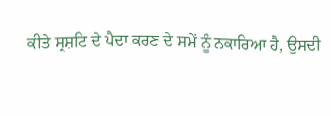ਕੀਤੇ ਸ੍ਰਸ਼ਟਿ ਦੇ ਪੈਦਾ ਕਰਣ ਦੇ ਸਮੇਂ ਨੂੰ ਨਕਾਰਿਆ ਹੈ, ਉਸਦੀ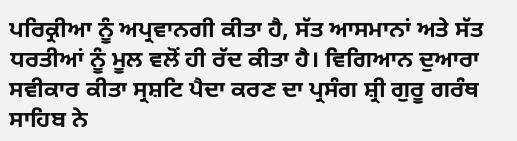ਪਰਿਕ੍ਰੀਆ ਨੂੰ ਅਪ੍ਰਵਾਨਗੀ ਕੀਤਾ ਹੈ, ਸੱਤ ਆਸਮਾਨਾਂ ਅਤੇ ਸੱਤ ਧਰਤੀਆਂ ਨੂੰ ਮੂਲ ਵਲੋਂ ਹੀ ਰੱਦ ਕੀਤਾ ਹੈ। ਵਿਗਿਆਨ ਦੁਆਰਾ ਸਵੀਕਾਰ ਕੀਤਾ ਸ੍ਰਸ਼ਟਿ ਪੈਦਾ ਕਰਣ ਦਾ ਪ੍ਰਸੰਗ ਸ਼੍ਰੀ ਗੁਰੂ ਗਰੰਥ ਸਾਹਿਬ ਨੇ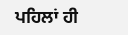ਪਹਿਲਾਂ ਹੀ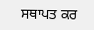ਸਥਾਪਤ ਕਰ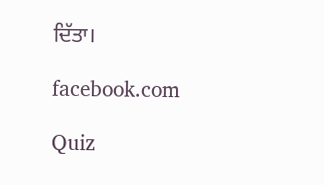ਦਿੱਤਾ।

facebook.com

Quiz